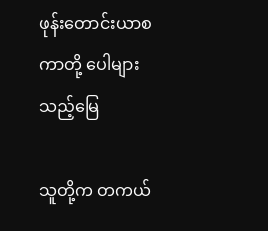ဖုန်းတောင်းယာစကာတို့ ပေါများသည့်မြေ

သူတို့က တကယ်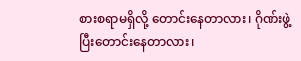စားစရာမရှိလို့ တောင်းနေတာလား၊ ဂိုဏ်းဖွဲ့ပြီးတောင်းနေတာလား၊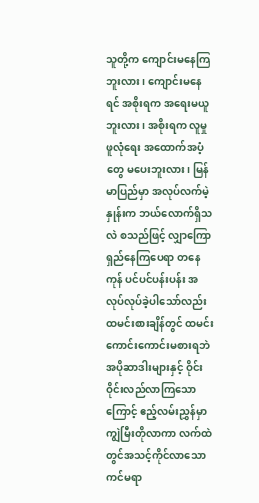သူတို့က ကျောင်းမနေကြဘူးလား၊ ကျောင်းမနေရင် အစိုးရက အရေးမယူဘူးလား၊ အစိုးရက လူမှုဖူလုံရေး အထောက်အပံ့တွေ မပေးဘူးလား၊ မြန်မာပြည်မှာ အလုပ်လက်မဲ့နှုန်းက ဘယ်လောက်ရှိသလဲ စသည်ဖြင့် လျှာကြောရှည်နေကြပေရာ တနေကုန် ပင်ပင်ပန်းပန်း အလုပ်လုပ်ခဲ့ပါသော်လည်း ထမင်းစားချိန်တွင် ထမင်းကောင်းကောင်းမစားရဘဲ အပိုဆာဒါးများနှင့် ဝိုင်းဝိုင်းလည်လာကြသောကြောင့် ဧည့်လမ်းညွှန်မှာ ကျွဲမြီးတိုလာကာ လက်ထဲတွင်အသင့်ကိုင်လာသော ကင်မရာ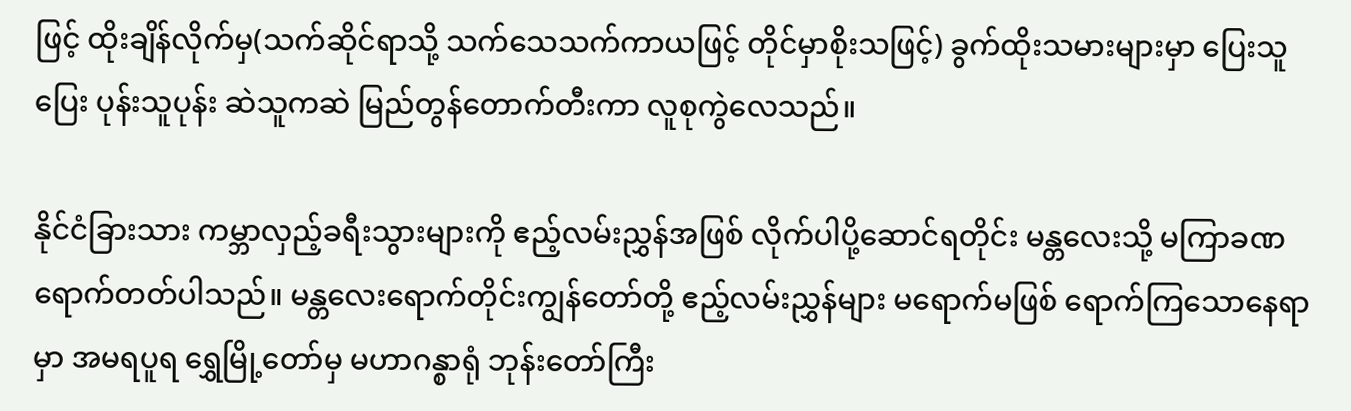ဖြင့် ထိုးချိန်လိုက်မှ(သက်ဆိုင်ရာသို့ သက်သေသက်ကာယဖြင့် တိုင်မှာစိုးသဖြင့်) ခွက်ထိုးသမားများမှာ ပြေးသူပြေး ပုန်းသူပုန်း ဆဲသူကဆဲ မြည်တွန်တောက်တီးကာ လူစုကွဲလေသည်။

နိုင်ငံခြားသား ကမ္ဘာလှည့်ခရီးသွားများကို ဧည့်လမ်းညွှန်အဖြစ် လိုက်ပါပို့ဆောင်ရတိုင်း မန္တလေးသို့ မကြာခဏရောက်တတ်ပါသည်။ မန္တလေးရောက်တိုင်းကျွန်တော်တို့ ဧည့်လမ်းညွှန်များ မရောက်မဖြစ် ရောက်ကြသောနေရာမှာ အမရပူရ ရွှေမြို့တော်မှ မဟာဂန္စာရုံ ဘုန်းတော်ကြီး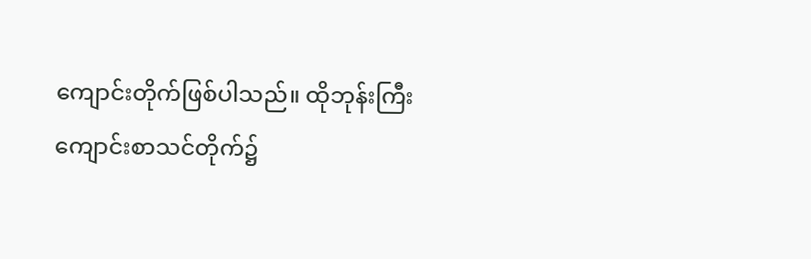ကျောင်းတိုက်ဖြစ်ပါသည်။ ထိုဘုန်းကြီးကျောင်းစာသင်တိုက်၌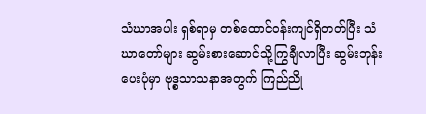သံဃာအပါး ရှစ်ရာမှ တစ်ထောင်ဝန်းကျင်ရှိတတ်ပြီး သံဃာတော်များ ဆွမ်းစားဆောင်သို့ကြွချီလာပြီး ဆွမ်းဘုန်းပေးပုံမှာ ဗုဒ္စသာသနာအတွက် ကြည်ညို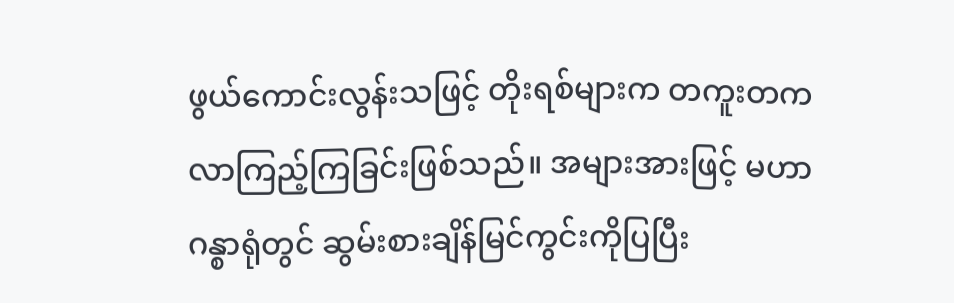ဖွယ်ကောင်းလွန်းသဖြင့် တိုးရစ်များက တကူးတကလာကြည့်ကြခြင်းဖြစ်သည်။ အများအားဖြင့် မဟာဂန္စာရုံတွင် ဆွမ်းစားချိန်မြင်ကွင်းကိုပြပြီး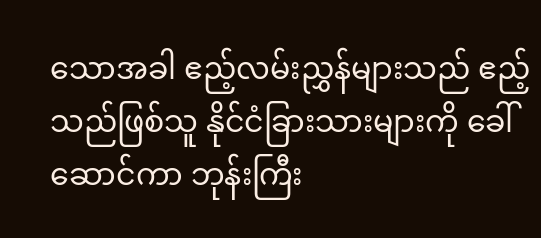သောအခါ ဧည့်လမ်းညွှန်များသည် ဧည့်သည်ဖြစ်သူ နိုင်ငံခြားသားများကို ခေါ်ဆောင်ကာ ဘုန်းကြီး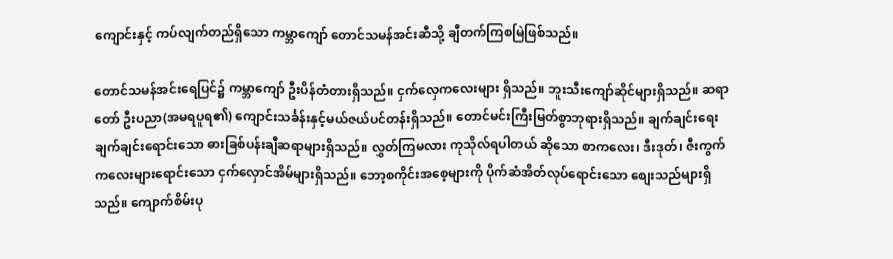ကျောင်းနှင့် ကပ်လျက်တည်ရှိသော ကမ္ဘာကျော် တောင်သမန်အင်းဆီသို့ ချီတက်ကြစမြဲဖြစ်သည်။

တောင်သမန်အင်းရေပြင်၌ ကမ္ဘာကျော် ဦးပိန်တံတားရှိသည်။ ငှက်လှေကလေးများ ရှိသည်။ ဘူးသီးကျော်ဆိုင်များရှိသည်။ ဆရာတော် ဦးပညာ(အမရပူရ၏) ကျောင်းသင်္ခန်းနှင့်မယ်ဇယ်ပင်တန်းရှိသည်။ တောင်မင်းကြီးမြတ်စွာဘုရားရှိသည်။ ချက်ချင်းရေး ချက်ချင်းရောင်းသော ဓားခြစ်ပန်းချီဆရာများရှိသည်။ လွှတ်ကြမလား ကုသိုလ်ရပါတယ် ဆိုသော စာကလေး၊ ဒီးဒုတ်၊ ဇီးကွက်ကလေးများရောင်းသော ငှက်လှောင်အိမ်များရှိသည်။ ဘော့စကိုင်းအစေ့များကို ပိုက်ဆံအိတ်လုပ်ရောင်းသော စျေးသည်များရှိသည်။ ကျောက်စိမ်းပု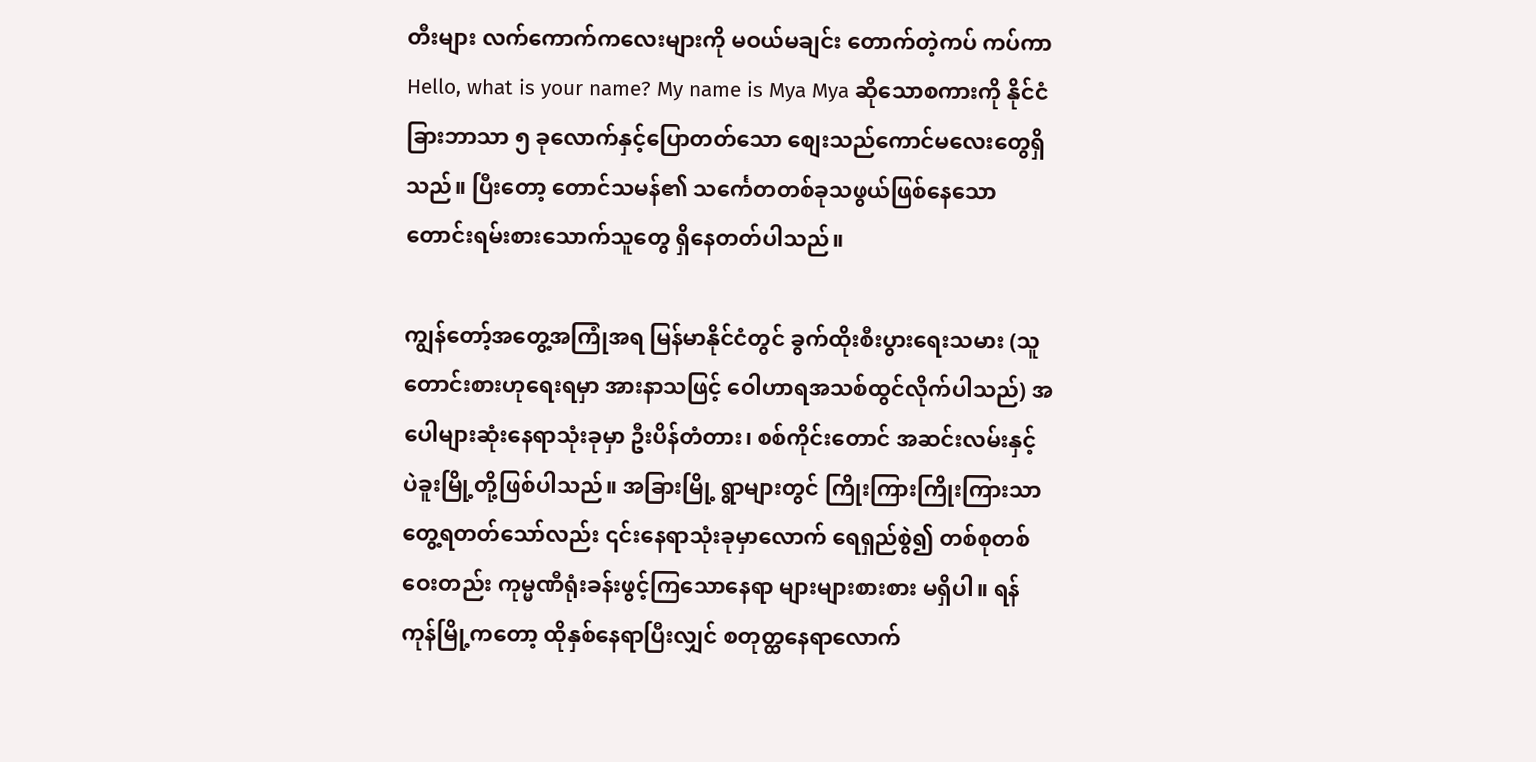တီးများ လက်ကောက်ကလေးများကို မဝယ်မချင်း တောက်တဲ့ကပ် ကပ်ကာ Hello, what is your name? My name is Mya Mya ဆိုသောစကားကို နိုင်ငံခြားဘာသာ ၅ ခုလောက်နှင့်ပြောတတ်သော စျေးသည်ကောင်မလေးတွေရှိသည်။ ပြီးတော့ တောင်သမန်၏ သင်္ကေတတစ်ခုသဖွယ်ဖြစ်နေသော တောင်းရမ်းစားသောက်သူတွေ ရှိနေတတ်ပါသည်။

ကျွန်‌တော့်အတွေ့အကြုံအရ မြန်မာနိုင်ငံတွင် ခွက်ထိုးစီးပွားရေးသမား (သူတောင်းစားဟုရေးရမှာ အားနာသဖြင့် ဝေါဟာရအသစ်ထွင်လိုက်ပါသည်) အပေါများဆုံးနေရာသုံးခုမှာ ဦးပိန်တံတား၊ စစ်ကိုင်းတောင် အဆင်းလမ်းနှင့် ပဲခူးမြို့တို့ဖြစ်ပါသည်။ အခြားမြို့ ရွာများတွင် ကြိုးကြားကြိုးကြားသာတွေ့ရတတ်သော်လည်း ၎င်းနေရာသုံးခုမှာလောက် ရေရှည်စွဲ၍ တစ်စုတစ်ဝေးတည်း ကုမ္မဏီရုံးခန်းဖွင့်ကြသောနေရာ များများစားစား မရှိပါ။ ရန်ကုန်မြို့ကတော့ ထိုနှစ်နေရာပြီးလျှင် စတုတ္ထနေရာလောက်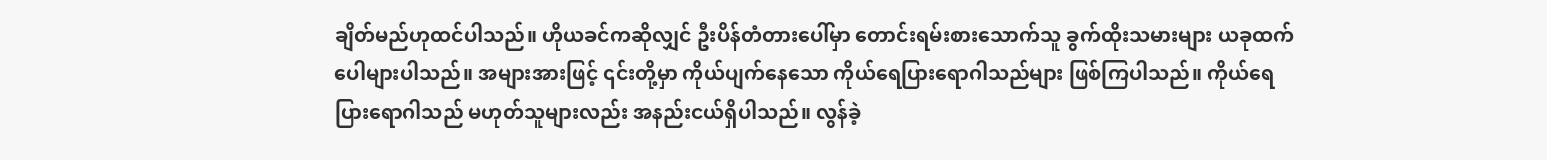ချိတ်မည်ဟုထင်ပါသည်။ ဟိုယခင်ကဆိုလျှင် ဦးပိန်တံတားပေါ်မှာ တောင်းရမ်းစားသောက်သူ ခွက်ထိုးသမားများ ယခုထက် ပေါများပါသည်။ အများအားဖြင့် ၎င်းတို့မှာ ကိုယ်ပျက်နေသော ကိုယ်ရေပြားရောဂါသည်များ ဖြစ်ကြပါသည်။ ကိုယ်ရေပြားရောဂါသည် မဟုတ်သူများလည်း အနည်းငယ်ရှိပါသည်။ လွန်ခဲ့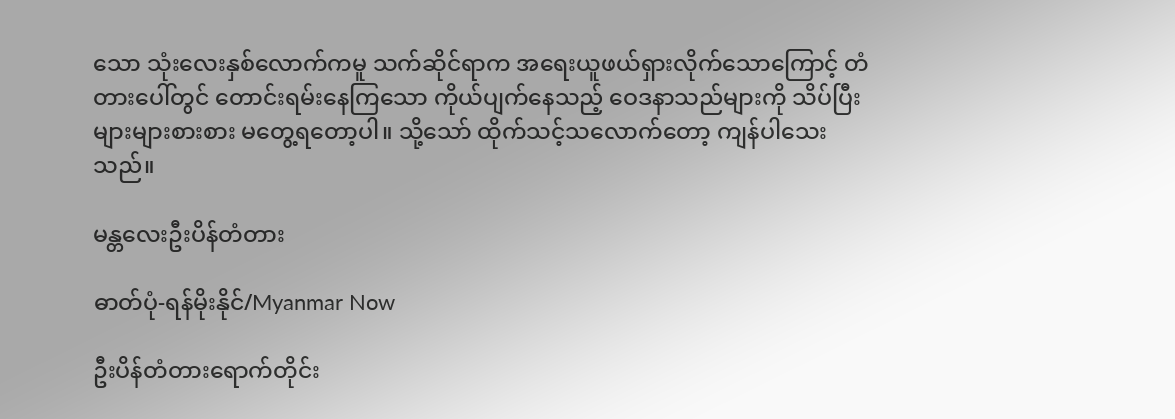သော သုံးလေးနှစ်လောက်ကမူ သက်ဆိုင်ရာက အရေးယူဖယ်ရှားလိုက်သောကြောင့် တံတားပေါ်တွင် တောင်းရမ်းနေကြသော ကိုယ်ပျက်နေသည့် ဝေဒနာသည်များကို သိပ်ပြီးများများစားစား မတွေ့ရတော့ပါ။ သို့သော် ထိုက်သင့်သလောက်တော့ ကျန်ပါသေးသည်။

မန္တလေးဦးပိန်တံတား

ဓာတ်ပုံ-ရန်မိုးနိုင်/Myanmar Now

ဦးပိန်တံတားရောက်တိုင်း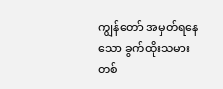ကျွန်‌တော် အမှတ်ရနေသော ခွက်ထိုးသမား တစ်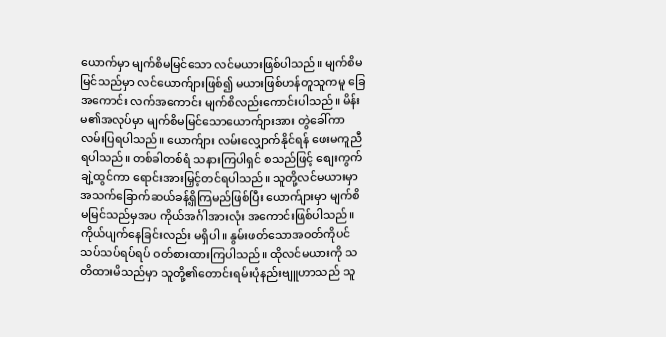ယောက်မှာ မျက်စိမမြင်သော လင်မယားဖြစ်ပါသည်။ မျက်စိမမြင်သည်မှာ လင်ယောက်ျားဖြစ်၍ မယားဖြစ်ဟန်တူသူကမူ ခြေအကောင်း လက်အကောင်း မျက်စိလည်းကောင်းပါသည်။ မိန်းမ၏အလုပ်မှာ မျက်စိမမြင်သောယောက်ျားအား တွဲခေါ်ကာ လမ်းပြရပါသည်။ ယောက်ျား လမ်းလျှောက်နိုင်ရန် ဖေးမကူညီရပါသည်။ တစ်ခါတစ်ရံ သနားကြပါရှင် စသည်ဖြင့် စျေးကွက်ချဲ့ထွင်ကာ ရောင်းအားမြှင့်တင်ရပါသည်။ သူတို့လင်မယားမှာ အသက်ခြောက်ဆယ်ခန့်ရှိကြမည်ဖြစ်ပြီး ယောက်ျားမှာ မျက်စိမမြင်သည်မှအပ ကိုယ်အင်္ဂါအားလုံး အကောင်းဖြစ်ပါသည်။ ကိုယ်ပျက်နေခြင်းလည်း မရှိပါ။ နွမ်းဖတ်သောအဝတ်ကိုပင် သပ်သပ်ရပ်ရပ် ဝတ်စားထားကြပါသည်။ ထိုလင်မယားကို သတိထားမိသည်မှာ သူတို့၏တောင်းရမ်းပုံနည်းဗျူဟာသည် သူ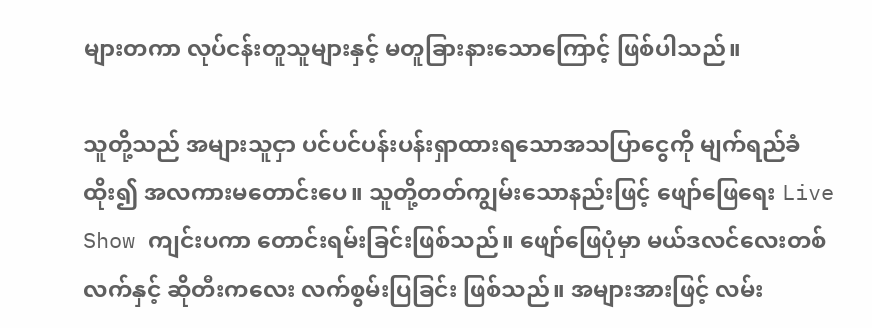များတကာ လုပ်ငန်းတူသူများနှင့် မတူခြားနားသောကြောင့် ဖြစ်ပါသည်။

သူတို့သည် အများသူငှာ ပင်ပင်ပန်းပန်းရှာထားရသောအသပြာငွေကို မျက်ရည်ခံထိုး၍ အလကားမတောင်းပေ။ သူတို့တတ်ကျွမ်းသောနည်းဖြင့် ဖျော်ဖြေရေး Live Show ကျင်းပကာ တောင်းရမ်းခြင်းဖြစ်သည်။ ဖျော်ဖြေပုံမှာ မယ်ဒလင်လေးတစ်လက်နှင့် ဆိုတီးကလေး လက်စွမ်းပြခြင်း ဖြစ်သည်။ အများအားဖြင့် လမ်း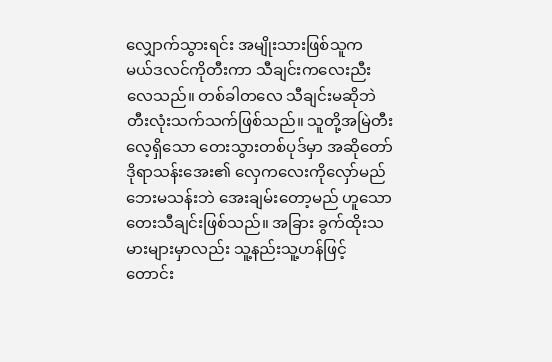လျှောက်သွားရင်း အမျိုးသားဖြစ်သူက မယ်ဒလင်ကိုတီးကာ သီချင်းကလေးညီးလေသည်။ တစ်ခါတလေ သီချင်းမဆိုဘဲ တီးလုံးသက်သက်ဖြစ်သည်။ သူတို့အမြဲတီးလေ့ရှိသော တေးသွားတစ်ပုဒ်မှာ အဆိုတော် ဒိုရာသန်းအေး၏ လှေကလေးကိုလှော်မည် ဘေးမသန်းဘဲ အေးချမ်းတော့မည် ဟူသော တေးသီချင်းဖြစ်သည်။ အခြား ခွက်ထိုးသမားများမှာလည်း သူ့နည်းသူ့ဟန်ဖြင့်တောင်း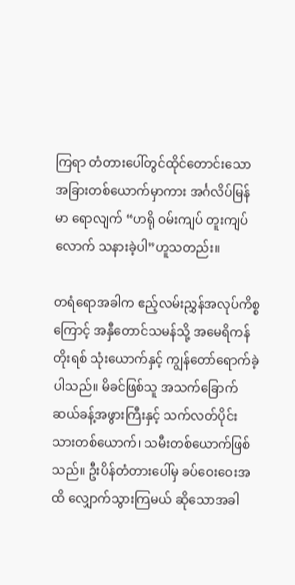ကြရာ တံတားပေါ်တွင်ထိုင်တောင်းသော အခြားတစ်ယောက်မှာကား အင်္ဂလိပ်မြန်မာ ရောလျက် “ဟရို ဝမ်းကျပ် တူးကျပ်လောက် သနားခဲ့ပါ”ဟူသတည်း။

တရံရောအခါက ဧည့်လမ်းညွှန်အလုပ်ကိစ္စကြောင့် အနှီတောင်သမန်သို့ အမေရိကန်တိုးရစ် သုံးယောက်နှင့် ကျွန်တော်ရောက်ခဲ့ပါသည်။ မိခင်ဖြစ်သူ အသက်ခြောက်ဆယ်ခန့်အဖွားကြီးနှင့် သက်လတ်ပိုင်း သားတစ်ယောက်၊ သမီးတစ်ယောက်ဖြစ်သည်။ ဦးပိန်တံတားပေါ်မှ ခပ်ဝေးဝေးအထိ လျှောက်သွားကြမယ် ဆိုသောအခါ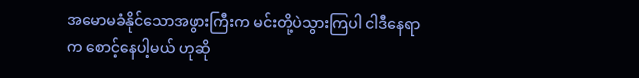အမောမခံနိုင်သောအဖွားကြီးက မင်းတို့ပဲသွားကြပါ ငါဒီနေရာက စောင့်နေပါ့မယ် ဟုဆို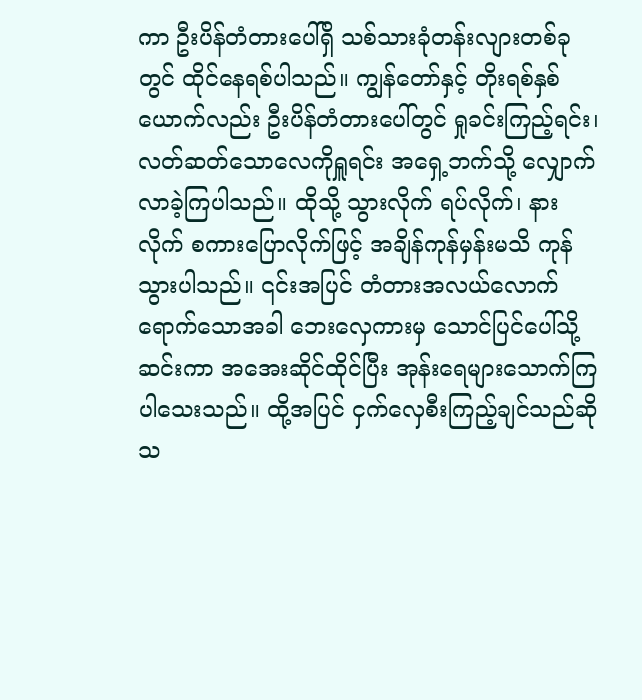ကာ ဦးပိန်တံတားပေါ်ရှိ သစ်သားခုံတန်းလျားတစ်ခုတွင် ထိုင်နေရစ်ပါသည်။ ကျွန်တော်နှင့် တိုးရစ်နှစ်ယောက်လည်း ဦးပိန်တံတားပေါ်တွင် ရှုခင်းကြည့်ရင်း၊ လတ်ဆတ်သောလေကိုရှူရင်း အရှေ့ဘက်သို့ လျှောက်လာခဲ့ကြပါသည်။ ထိုသို့ သွားလိုက် ရပ်လိုက်၊ နားလိုက် စကားပြောလိုက်ဖြင့် အချိန်ကုန်မှန်းမသိ ကုန်သွားပါသည်။ ၎င်းအပြင် တံတားအလယ်လောက် ရောက်သောအခါ ဘေးလှေကားမှ သောင်ပြင်ပေါ်သို့ဆင်းကာ အအေးဆိုင်ထိုင်ပြီး အုန်းရေများသောက်ကြပါသေးသည်။ ထို့အပြင် ငှက်လှေစီးကြည့်ချင်သည်ဆိုသ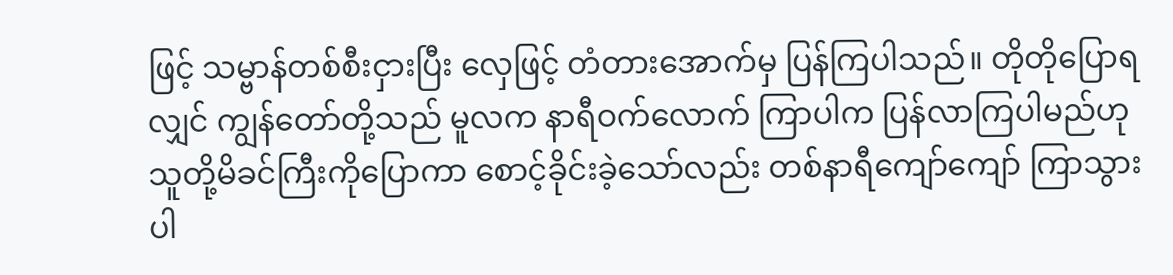ဖြင့် သမ္ဗာန်တစ်စီးငှားပြီး လှေဖြင့် တံတားအောက်မှ ပြန်ကြပါသည်။ တိုတိုပြောရလျှင် ကျွန်တော်တို့သည် မူလက နာရီဝက်လောက် ကြာပါက ပြန်လာကြပါမည်ဟု သူတို့မိခင်ကြီးကိုပြောကာ စောင့်ခိုင်းခဲ့သော်လည်း တစ်နာရီကျော်ကျော် ကြာသွားပါ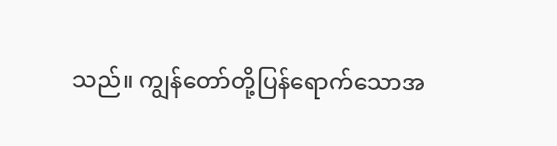သည်။ ကျွန်တော်တို့ပြန်ရောက်သောအ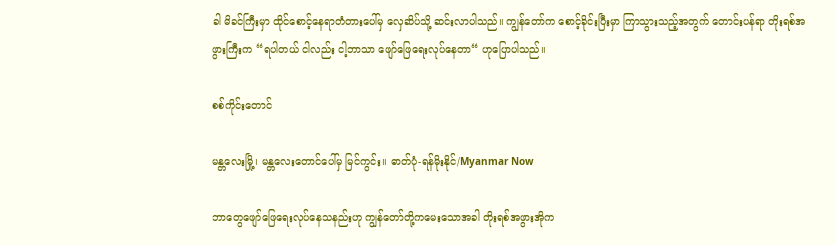ခါ မိခင်ကြီးမှာ ထိုင်စောင့်နေရာတံတားပေါ်မှ လှေဆိပ်သို့ ဆင်းလာပါသည်။ ကျွန်တော်က စောင့်ခိုင်းပြီးမှာ ကြာသွားသည့်အတွက် တောင်းပန်ရာ တိုးရစ်အဖွားကြီးက “ရပါတယ် ငါလည်း ငါ့ဘာသာ ဖျော်ဖြေရေးလုပ်နေတာ“ ဟုပြောပါသည်။

စစ်ကိုင်းတောင်

မန္တလေးမြို့၊ မန္တလေးတောင်ပေါ်မှ မြင်ကွင်း။ ဓာတ်ပုံ-ရန်မိုးနိုင်/Myanmar Now

ဘာတွေဖျော်ဖြေရေးလုပ်နေသနည်းဟု ကျွန်တော်တို့ကမေးသောအခါ တိုးရစ်အဖွားအိုက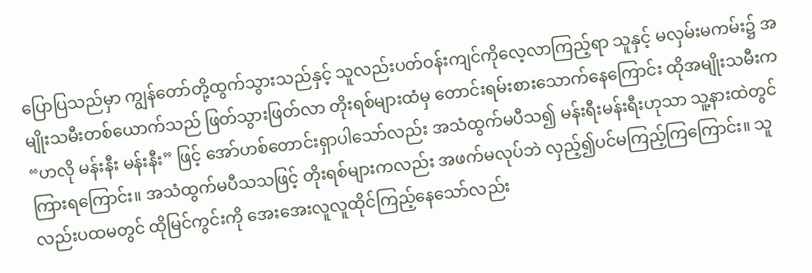ပြောပြသည်မှာ ကျွန်တော်တို့ထွက်သွားသည်နှင့် သူလည်းပတ်ဝန်းကျင်ကိုလေ့လာကြည့်ရာ သူနှင့် မလှမ်းမကမ်း၌ အမျိုးသမီးတစ်ယောက်သည် ဖြတ်သွားဖြတ်လာ တိုးရစ်များထံမှ တောင်းရမ်းစားသောက်နေကြောင်း ထိုအမျိုးသမီးက “ဟလို မန်းနီး မန်းနီး” ဖြင့် အော်ဟစ်တောင်းရှာပါသော်လည်း အသံထွက်မပီသ၍ မန်းရီးမန်းရီးဟုသာ သူ့နားထဲတွင်ကြားရကြောင်း။ အသံထွက်မပီသသဖြင့် တိုးရစ်များကလည်း အဖက်မလုပ်ဘဲ လှည့်၍ပင်မကြည့်ကြကြောင်း။ သူလည်းပထမတွင် ထိုမြင်ကွင်းကို အေးအေးလူလူထိုင်ကြည့်နေသော်လည်း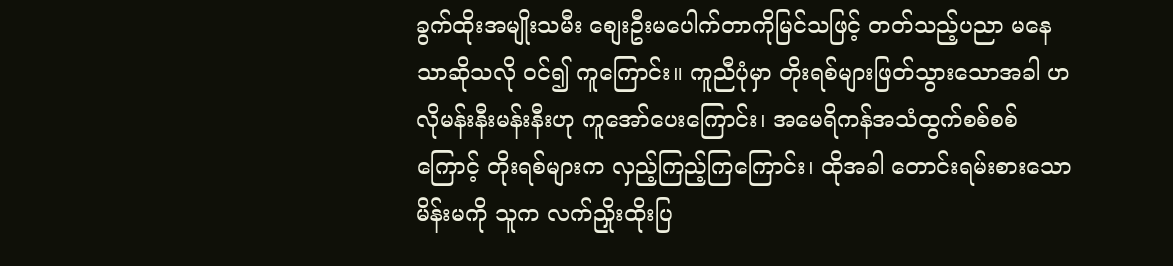ခွက်ထိုးအမျိုးသမီး စျေးဦးမပေါက်တာကိုမြင်သဖြင့် တတ်သည့်ပညာ မနေသာဆိုသလို ဝင်၍ ကူကြောင်း။ ကူညီပုံမှာ တိုးရစ်များဖြတ်သွားသောအခါ ဟလိုမန်းနီးမန်းနီးဟု ကူအော်ပေးကြောင်း၊ အမေရိကန်အသံထွက်စစ်စစ်ကြောင့် တိုးရစ်များက လှည့်ကြည့်ကြကြောင်း၊ ထိုအခါ တောင်းရမ်းစားသောမိန်းမကို သူက လက်ညှိုးထိုးပြ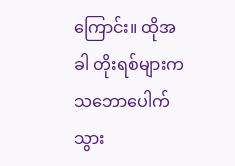ကြောင်း။ ထိုအခါ တိုးရစ်များက သဘောပေါက်သွား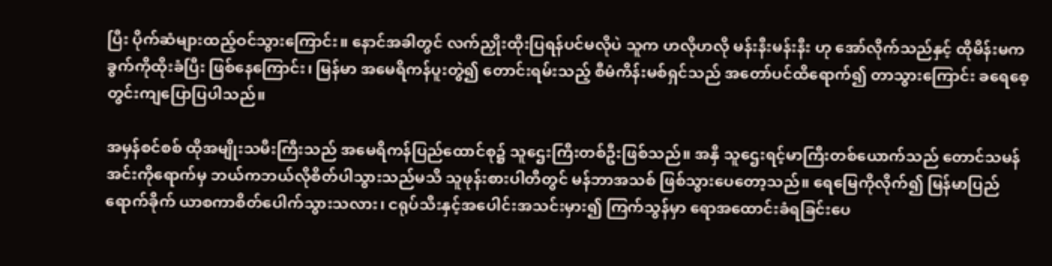ပြီး ပိုက်ဆံများထည့်ဝင်သွားကြောင်း။ နောင်အခါတွင် လက်ညှိုးထိုးပြရန်ပင်မလိုပဲ သူက ဟလိုဟလို မန်းနီးမန်းနီး ဟု အော်လိုက်သည်နှင့် ထိုမိန်းမက ခွက်ကိုထိုးခံပြီး ဖြစ်နေကြောင်း၊ မြန်မာ အမေရိကန်ပူးတွဲ၍ တောင်းရမ်းသည့် စီမံကိန်းမစ်ရှင်သည် အတော်ပင်ထိ‌ရောက်၍ တာသွားကြောင်း ခရေစေ့တွင်းကျပြောပြပါသည်။

အမှန်စင်စစ် ထိုအမျိုးသမီးကြီးသည် အမေရိကန်ပြည်ထောင်စု၌ သူဌေးကြီးတစ်ဦးဖြစ်သည်။ အနှီ သူဌေးရင့်မာကြီးတစ်ယောက်သည် တောင်သမန်အင်းကိုရောက်မှ ဘယ်ကဘယ်လိုစိတ်ပါသွားသည်မသိ သူဖုန်းစားပါတီတွင် မန်ဘာအသစ် ဖြစ်သွားပေတော့သည်။ ရေမြေကိုလိုက်၍ မြန်မာပြည်ရောက်ခိုက် ယာစကာစိတ်ပေါက်သွားသလား၊ ငရုပ်သီးနှင့်အပေါင်းအသင်းမှား၍ ကြက်သွန်မှာ ရောအထောင်းခံရခြင်းပေ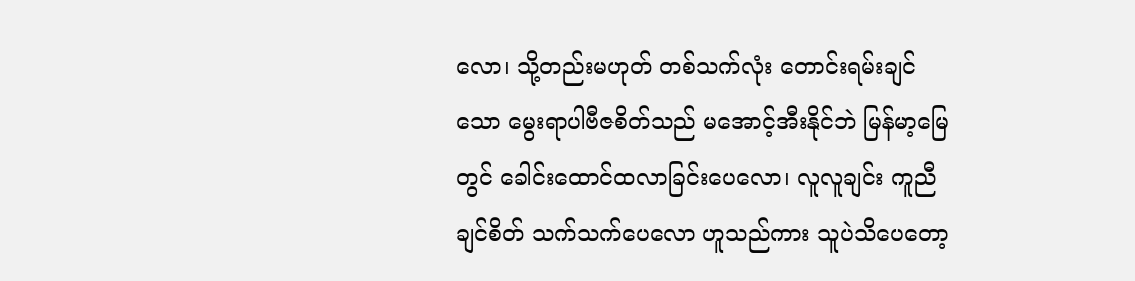လော၊ သို့တည်းမဟုတ် တစ်သက်လုံး တောင်းရမ်းချင်သော မွေးရာပါဗီဇစိတ်သည် မအောင့်အီးနိုင်ဘဲ မြန်မာ့မြေတွင် ခေါင်းထောင်ထလာခြင်းပေလော၊ လူလူချင်း ကူညီချင်စိတ် သက်သက်ပေလော ဟူသည်ကား သူပဲသိပေတော့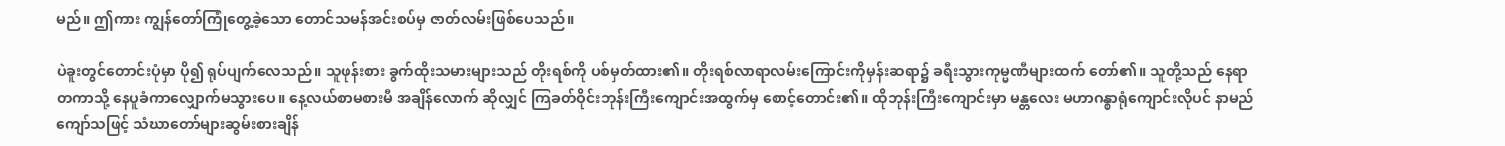မည်။ ဤကား ကျွန်တော်ကြုံတွေ့ခဲ့သော တောင်သမန်အင်းစပ်မှ ဇာတ်လမ်းဖြစ်ပေသည်။

ပဲခူးတွင်တောင်းပုံမှာ ပို၍ ရုပ်ပျက်လေသည်။ သူဖုန်းစား ခွက်ထိုးသမားများသည် တိုးရစ်ကို ပစ်မှတ်ထား၏။ တိုးရစ်လာရာလမ်းကြောင်းကိုမှန်းဆရာ၌ ခရီးသွားကုမ္မဏီများထက် တော်၏။ သူတို့သည် နေရာတကာသို့ နေပူခံကာ‌‌လျှောက်မသွားပေ။ နေ့လယ်စာမစားမီ အချိန်လောက် ဆိုလျှင် ကြခတ်ဝိုင်းဘုန်းကြီးကျောင်းအထွက်မှ စောင့်တောင်း၏။ ထိုဘုန်းကြီးကျောင်းမှာ မန္တလေး မဟာဂန္စာရုံကျောင်းလိုပင် နာမည်ကျော်သဖြင့် သံဃာတော်များဆွမ်းစားချိန်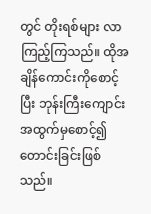တွင် တိုးရစ်များ လာကြည့်ကြသည်။ ထိုအချိန်ကောင်းကိုစောင့်ပြီး ဘုန်းကြီးကျောင်းအထွက်မှစောင့်၍ တောင်းခြင်းဖြစ်သည်။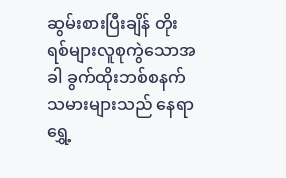ဆွမ်းစားပြီးချိန် တိုးရစ်များလူစုကွဲသောအခါ ခွက်ထိုးဘစ်စနက်သမားများသည် နေရာရွှေ့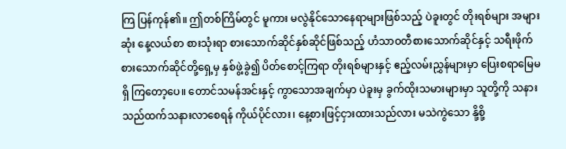ကြ ပြန်ကုန်၏။ ဤတစ်ကြိမ်တွင် မူကား မလွဲနိုင်သောနေရာများဖြစ်သည့် ပဲခူးတွင် တိုးရစ်များ အများဆုံး နေ့လယ်စာ စားသုံးရာ စားသောက်ဆိုင်နှစ်ဆိုင်ဖြစ်သည့် ဟံသာဝတီစားသောက်ဆိုင်နှင့် သရီးဖိုက် စားသောက်ဆိုင်တို့ရှေ့မှ နှစ်ဖွဲ့ခွဲ၍ ပိတ်စောင့်ကြရာ တိုးရစ်များနှင့် ဧည့်လမ်းညွှန်များမှာ ပြေးစရာမြေမရှိ ကြတော့ပေ။ တောင်သမန်အင်းနှင့် ကွာသောအချက်မှာ ပဲခူးမှ ခွက်ထိုးသမားများမှာ သူတို့ကို သနားသည်ထက်သနားလာစေရန် ကိုယ်ပိုင်လား၊ နေ့စားဖြင့်ငှားထားသည်လား မသဲကွဲသော‌ နို့စို့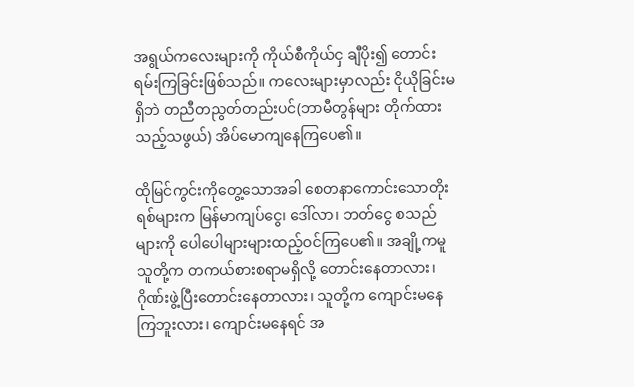အရွယ်ကလေးများကို ကိုယ်စီကိုယ်ငှ ချီပိုး၍ တောင်းရမ်းကြခြင်းဖြစ်သည်။ ကလေးများမှာလည်း ငိုယိုခြင်းမရှိဘဲ တညီတညွတ်တည်းပင်(ဘာမီတွန်များ တိုက်ထားသည့်သဖွယ်) အိပ်မောကျနေကြပေ၏။

ထိုမြင်ကွင်းကိုတွေ့သောအခါ စေတနာကောင်းသောတိုးရစ်များက မြန်မာကျပ်ငွေ၊ ဒေါ်လာ၊ ဘတ်ငွေ စသည်များကို ပေါပေါများများထည့်ဝင်ကြပေ၏။ အချို့ကမူ သူတို့က တကယ်စားစရာမရှိလို့ တောင်းနေတာလား၊ ဂိုဏ်းဖွဲ့ပြီးတောင်းနေတာလား၊ သူတို့က ကျောင်းမနေကြဘူးလား၊ ကျောင်းမနေရင် အ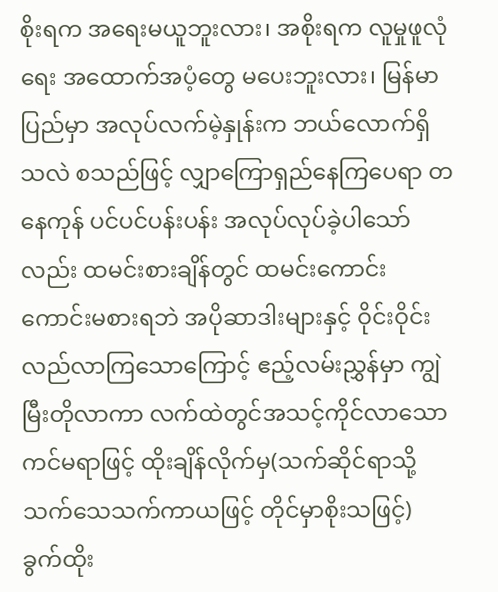စိုးရက အရေးမယူဘူးလား၊ အစိုးရက လူမှုဖူလုံရေး အထောက်အပံ့တွေ မပေးဘူးလား၊ မြန်မာပြည်မှာ အလုပ်လက်မဲ့နှုန်းက ဘယ်လောက်ရှိသလဲ စသည်ဖြင့် လျှာကြောရှည်နေကြပေရာ တနေကုန် ပင်ပင်ပန်းပန်း အလုပ်လုပ်ခဲ့ပါသော်လည်း ထမင်းစားချိန်တွင် ထမင်းကောင်းကောင်းမစားရဘဲ အပိုဆာဒါးများနှင့် ဝိုင်းဝိုင်းလည်လာကြသောကြောင့် ဧည့်လမ်းညွှန်မှာ ကျွဲမြီးတိုလာကာ လက်ထဲတွင်အသင့်ကိုင်လာသော ကင်မရာဖြင့် ထိုးချိန်လိုက်မှ(သက်ဆိုင်ရာသို့ သက်သေသက်ကာယဖြင့် တိုင်မှာစိုးသဖြင့်) ခွက်ထိုး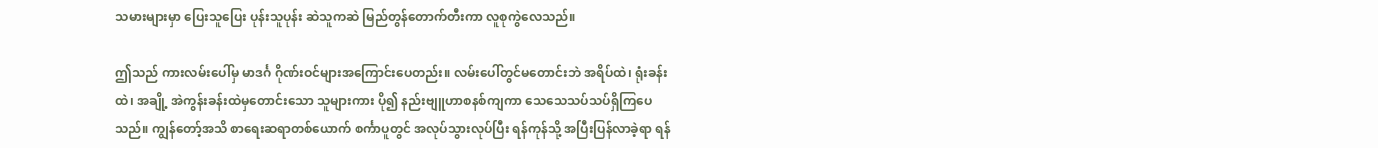သမားများမှာ ပြေးသူပြေး ပုန်းသူပုန်း ဆဲသူကဆဲ မြည်တွန်တောက်တီးကာ လူစုကွဲလေသည်။

ဤသည် ကားလမ်းပေါ်မှ မာဒင်္ဂ ဂိုဏ်းဝင်များအကြောင်းပေတည်း။ လမ်းပေါ်တွင်မတောင်းဘဲ အရိပ်ထဲ၊ ရုံးခန်းထဲ၊ အချို့ အဲကွန်းခန်းထဲမှတောင်းသော သူများကား ပို၍ နည်းဗျူဟာစနစ်ကျကာ သေသေသပ်သပ်ရှိကြပေသည်။ ကျွန်တော့်အသိ စာရေးဆရာတစ်ယောက် စင်္ကာပူတွင် အလုပ်သွားလုပ်ပြီး ရန်ကုန်သို့ အပြီးပြန်လာခဲ့ရာ ရန်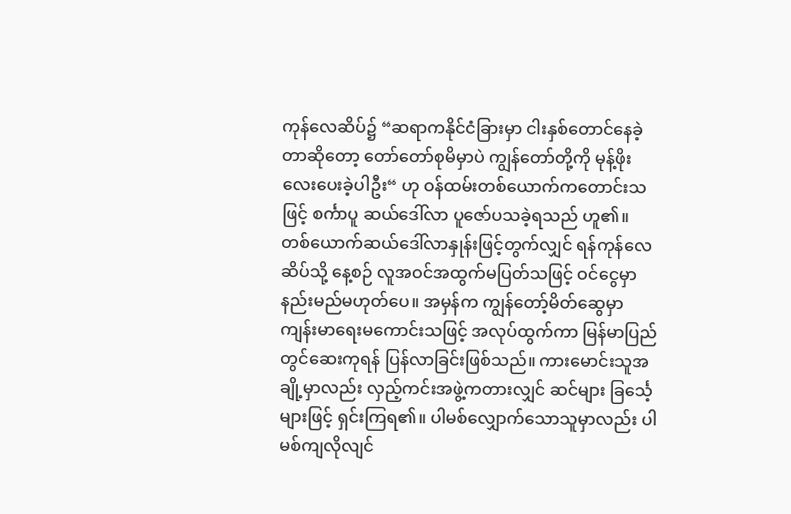ကုန်လေဆိပ်၌ “ဆရာကနိုင်ငံခြားမှာ ငါးနှစ်တောင်နေခဲ့တာဆိုတော့ တော်တော်စုမိမှာပဲ ကျွန်တော်တို့ကို မုန့်ဖိုးလေးပေးခဲ့ပါဦး“ ဟု ဝန်ထမ်းတစ်ယောက်ကတောင်းသဖြင့် စင်္ကာပူ ဆယ်ဒေါ်လာ ပူဇော်ပသခဲ့ရသည် ဟူ၏။ တစ်ယောက်ဆယ်ဒေါ်လာနှုန်းဖြင့်တွက်လျှင် ရန်ကုန်လေဆိပ်သို့ နေ့စဉ် လူအဝင်အထွက်မပြတ်သဖြင့် ဝင်ငွေမှာ နည်းမည်မဟုတ်ပေ။ အမှန်က ကျွန်တော့်မိတ်ဆွေမှာ ကျန်းမာရေးမကောင်းသဖြင့် အလုပ်ထွက်ကာ မြန်မာပြည်တွင်ဆေးကုရန် ပြန်လာခြင်းဖြစ်သည်။ ကားမောင်းသူအချို့မှာလည်း လှည့်ကင်းအဖွဲ့ကတားလျှင် ဆင်များ ခြင်္သေ့များဖြင့် ရှင်းကြရ၏။ ပါမစ်လျှောက်သောသူမှာလည်း ပါမစ်ကျလိုလျင်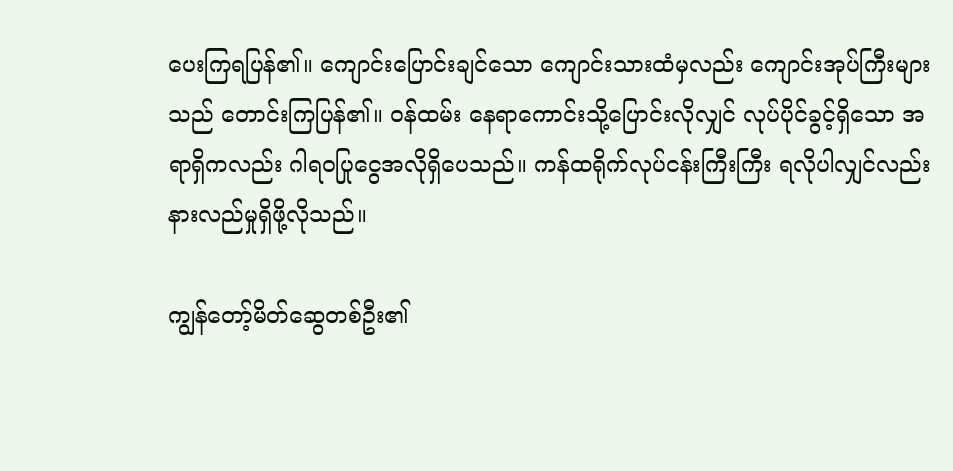ပေးကြရပြန်၏။ ကျောင်းပြောင်းချင်သော ကျောင်းသားထံမှလည်း ကျောင်းအုပ်ကြီးများသည် တောင်းကြပြန်၏။ ၀န်ထမ်း နေရာကောင်းသို့ပြောင်းလိုလျှင် လုပ်ပိုင်ခွင့်ရှိသော အရာရှိကလည်း ဂါရဝပြုငွေအလိုရှိပေသည်။ ကန်ထရိုက်လုပ်ငန်းကြီးကြီး ရလိုပါလျှင်လည်း နားလည်မှုရှိဖို့လိုသည်။

ကျွန်တော့်မိတ်ဆွေတစ်ဦး၏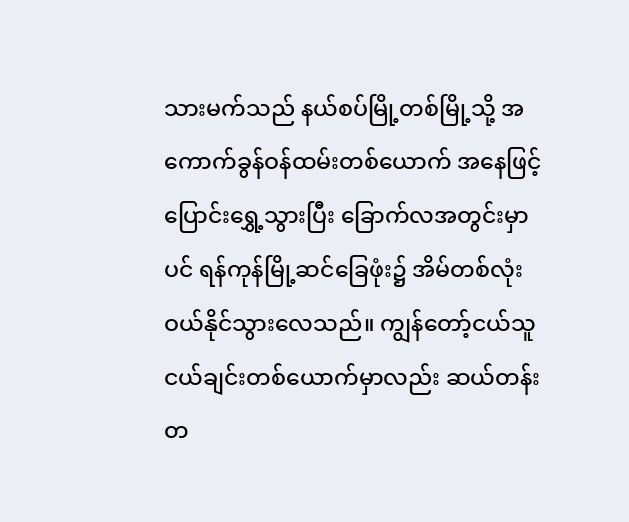သားမက်သည် နယ်စပ်မြို့တစ်မြို့သို့ အကောက်ခွန်ဝန်ထမ်းတစ်ယောက် အနေဖြင့် ပြောင်းရွှေ့သွားပြီး ခြောက်လအတွင်းမှာပင် ရန်ကုန်မြို့ဆင်ခြေဖုံး၌ အိမ်တစ်လုံး ဝယ်နိုင်သွားလေသည်။ ကျွန်တော့်ငယ်သူငယ်ချင်းတစ်ယောက်မှာလည်း ဆယ်တန်း တ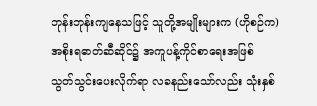ဘုန်းဘုန်းကျနေသဖြင့် သူတို့အမျိုးများက (ဟိုစဉ်က) အစိုးရဓာတ်ဆီဆိုင်၌ အကူပန့်ကိုင်စာရေးအဖြစ် သွတ်သွင်းပေးလိုက်ရာ လခနည်းသော်လည်း သုံးနှစ်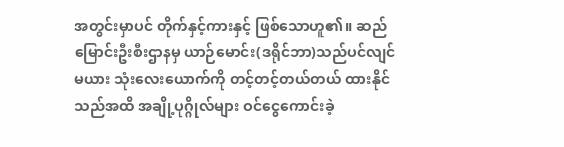အတွင်းမှာပင် တိုက်နှင့်ကားနှင့် ဖြစ်သောဟူ၏။ ဆည်မြောင်းဦးစီးဌာနမှ ယာဉ်မောင်း(ဒရိုင်ဘာ)သည်ပင်လျင် မယား သုံးလေးယောက်ကို တင့်တင့်တယ်တယ် ထားနိုင်သည်အထိ အချို့ပုဂ္ဂိုလ်များ ဝင်ငွေကောင်းခဲ့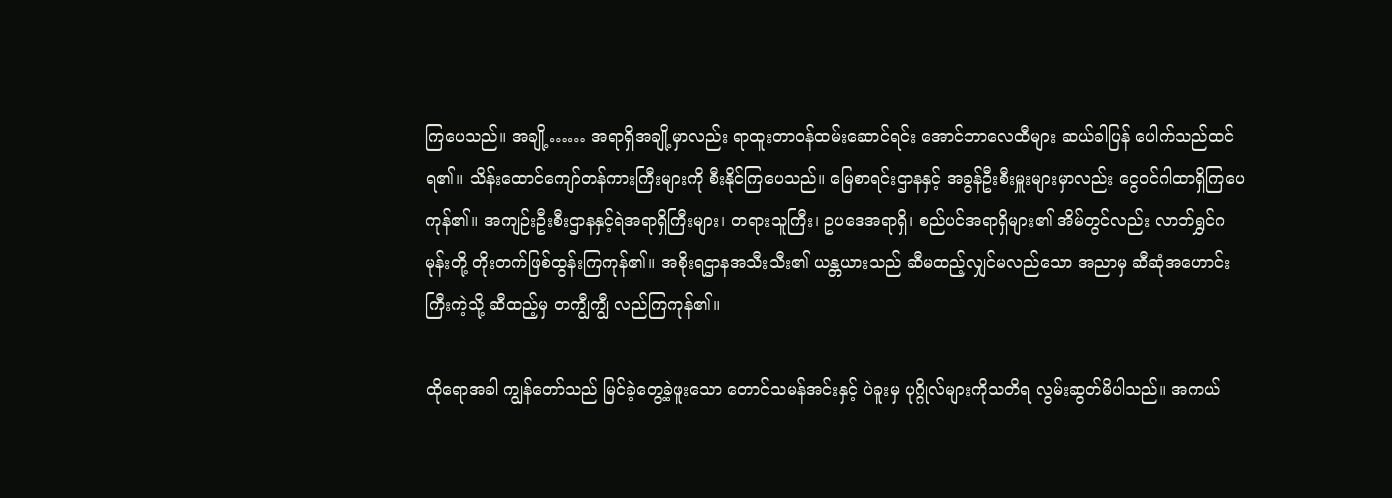ကြပေသည်။ အချို့…… အရာရှိအချို့မှာလည်း ရာထူးတာဝန်ထမ်းဆောင်ရင်း အောင်ဘာလေထီများ ဆယ်ခါပြန် ပေါက်သည်ထင်ရ၏။ သိန်းထောင်ကျော်တန်ကားကြီးများကို စီးနိုင်ကြပေသည်။ မြေစာရင်းဌာနနှင့် အခွန်ဦးစီးမှူးများမှာလည်း ငွေဝင်ဂါထာရှိကြပေကုန်၏။ အကျဉ်းဦးစီးဌာနနှင့်ရဲအရာရှိကြီးများ၊ တရားသူကြီး၊ ဥပဒေအရာရှိ၊ စည်ပင်အရာရှိများ၏ အိမ်တွင်လည်း လာဘ်ရွှင်ဂမုန်းတို့ တိုးတက်ဖြစ်ထွန်းကြကုန်၏။ အစိုးရဌာနအသီးသီး၏ ယန္တယားသည် ဆီမထည့်လျှင်မလည်သော အညာမှ ဆီဆုံအဟောင်းကြီးကဲ့သို့ ဆီထည့်မှ တကျွီကျွီ လည်ကြကုန်၏။

ထိုရောအခါ ကျွန်တော်သည် မြင်ခဲ့တွေ့ခဲ့ဖူးသော တောင်သမန်အင်းနှင့် ပဲခူးမှ ပုဂ္ဂိုလ်များကိုသတိရ လွမ်းဆွတ်မိပါသည်။ အကယ်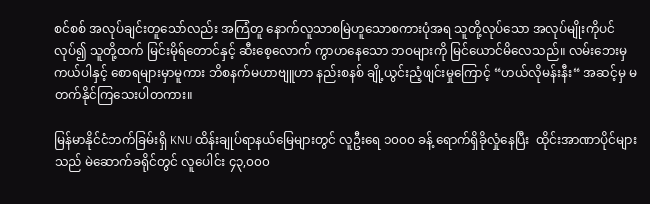စင်စစ် အလုပ်ချင်းတူသော်လည်း အကြံတူ နောက်လူသာစမြဲဟူသောစကားပုံအရ သူတို့လုပ်သော အလုပ်မျိုးကိုပင်လုပ်၍ သူတို့ထက် မြင်းမိုရ်တောင်နှင့် ဆီးစေ့လောက် ကွာဟနေသော ဘဝများကို မြင်ယောင်မိလေသည်။ လမ်းဘေးမှ ကယ်ပါနှင့် စောရများမှာမူကား ဘိစနက်မဟာဗျူဟာ နည်းစနစ် ချို့ယွင်းညံ့ဖျင်းမှုကြောင့် “ဟယ်လိုမန်းနီး“ အဆင့်မှ မတက်နိုင်ကြသေးပါတကား။

မြန်မာနိုင်ငံဘက်ခြမ်းရှိ KNU ထိန်းချုပ်ရာနယ်မြေများတွင် လူဦးရေ ၁၀၀၀ ခန့် ရောက်ရှိခိုလှုံနေပြီး  ထိုင်းအာဏာပိုင်များသည် မဲဆောက်ခရိုင်တွင် လူပေါင်း ၄၃,၀၀၀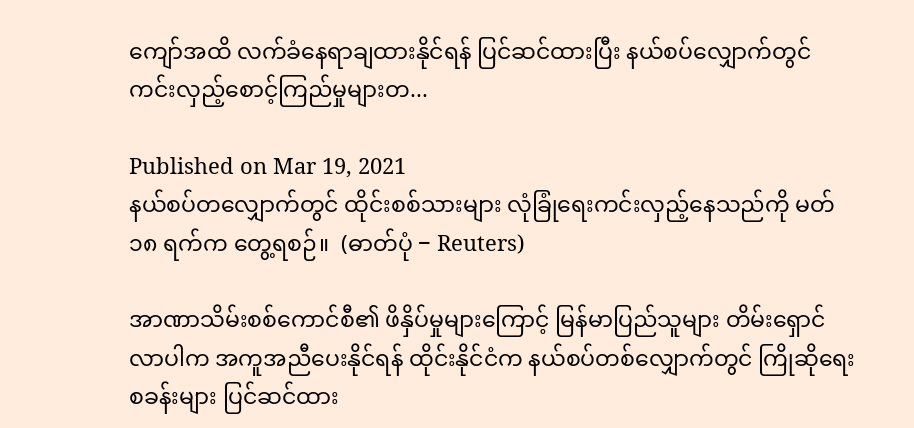ကျော်အထိ လက်ခံနေရာချထားနိုင်ရန် ပြင်ဆင်ထားပြီး နယ်စပ်လျှောက်တွင် ကင်းလှည့်စောင့်ကြည်မှုများတ...

Published on Mar 19, 2021
နယ်စပ်တလျှောက်တွင် ထိုင်းစစ်သားများ လုံခြုံရေးကင်းလှည့်နေသည်ကို မတ် ၁၈ ရက်က တွေ့ရစဉ်။  (ဓာတ်ပုံ − Reuters)

အာဏာသိမ်းစစ်ကောင်စီ၏ ဖိနှိပ်မှုများကြောင့် မြန်မာပြည်သူများ တိမ်းရှောင်လာပါက အကူအညီပေးနိုင်ရန် ထိုင်းနိုင်ငံက နယ်စပ်တစ်လျှောက်တွင် ကြိုဆိုရေးစခန်းများ ပြင်ဆင်ထား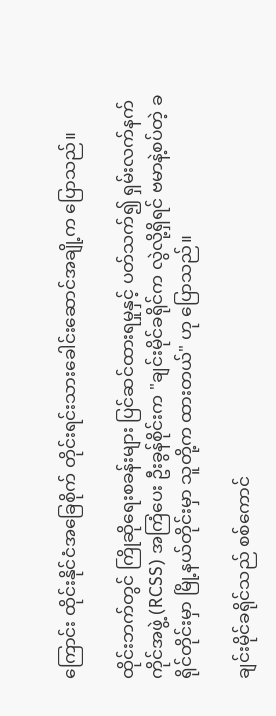ကြောင်း ထိုင်းနိုင်ငံအခြေစိုက် တိုင်းရင်းသားခေါင်းဆောင်အချို့က ပြောသည်။

ထိုင်းဘက်တွင် ကြိုဆိုရေးစခန်းများ ပြင်ဆင်ထားရမှုနှင့် ပတ်သက်၍ ရှမ်းလက်နက်ကိုင်အဖွဲ့ (RCSS) အကြံပေး ဦးခွန်စိုင်းက "ချင်းမိုင်ခရိုင်က လွဲလို့ရှိရင် ဗမာနဲ့စပ်တဲ့ ခရိုင်တိုင်းမှာ မြို့နယ်တိုင်းမှာ သူတို့က ထားတယ်" ဟု ပြောသည်။

ချင်းမိုင်ခရိုင်သည် စစ်ကောင်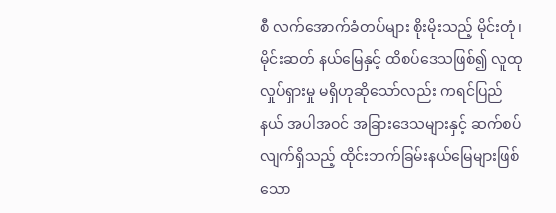စီ လက်အောက်ခံတပ်များ စိုးမိုးသည့် မိုင်းတုံ၊ မိုင်းဆတ် နယ်မြေနှင့် ထိစပ်ဒေသဖြစ်၍ လူထုလှုပ်ရှားမှု မရှိဟုဆိုသော်လည်း ကရင်ပြည်နယ် အပါအဝင် အခြားဒေသများနှင့် ဆက်စပ်လျက်ရှိသည့် ထိုင်းဘက်ခြမ်းနယ်မြေများဖြစ်သော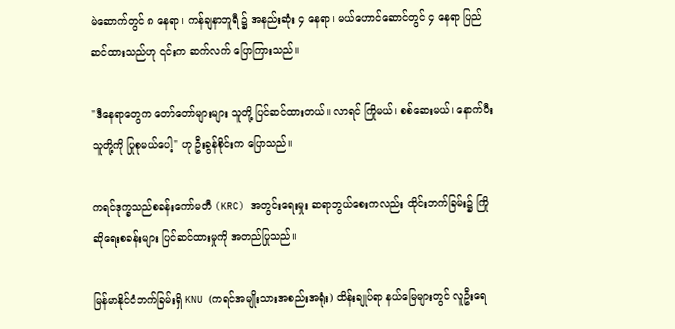မဲ‌ဆောက်တွင် ၈ နေရာ၊ ကန်ချနာဘူရီ ၌ အနည်းဆုံး ၄ နေရာ၊ မယ်ဟောင်ဆောင်တွင် ၄ နေရာ ပြည်ဆင်ထားသည်ဟု ၎င်းက ဆက်လက် ပြောကြားသည်။

"ဒီနေရာတွေက တော်တော်များများ သူတို့ ပြင်ဆင်ထားတယ်။ လာရင် ကြိုမယ်၊ စစ်ဆေးမယ်၊ နောက်ပီး သူတို့ကို ပြုစုမယ်ပေါ့" ဟု ဦးခွန်စိုင်းက ပြောသည်။

ကရင်ဒုက္ခသည်စခန်းကော်မတီ (KRC) အတွင်းရေးမှုး ဆရာဘွယ်စေးကလည်း ထိုင်းဘက်ခြမ်း၌ ကြိုဆိုရေးစခန်းများ ပြင်ဆင်ထားမှုကို အတည်ပြုသည်။

မြန်မာနိုင်ငံဘက်ခြမ်းရှိ KNU (ကရင်အမျိုးသားအစည်းအရုံး) ထိန်းချုပ်ရာ နယ်မြေများတွင် လူဦးရေ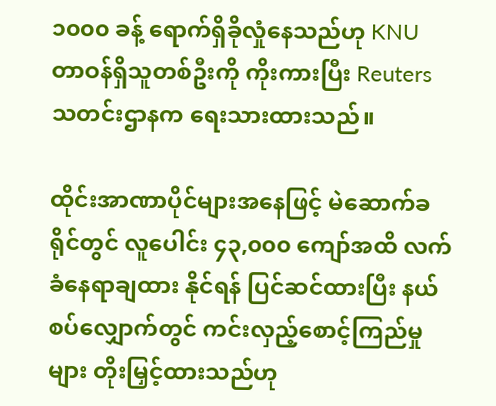၁၀၀၀ ခန့် ရောက်ရှိခိုလှုံနေသည်ဟု KNU တာဝန်ရှိသူတစ်ဦးကို ကိုးကားပြီး Reuters သတင်းဌာနက ရေးသားထားသည်။

ထိုင်းအာဏာပိုင်များအနေဖြင့် မဲဆောက်ခရိုင်တွင် လူပေါင်း ၄၃,၀၀၀ ကျော်အထိ လက်ခံနေရာချထား နိုင်ရန် ပြင်ဆင်ထားပြီး နယ်စပ်လျှောက်တွင် ကင်းလှည့်စောင့်ကြည်မှုများ တိုးမြှင့်ထားသည်ဟု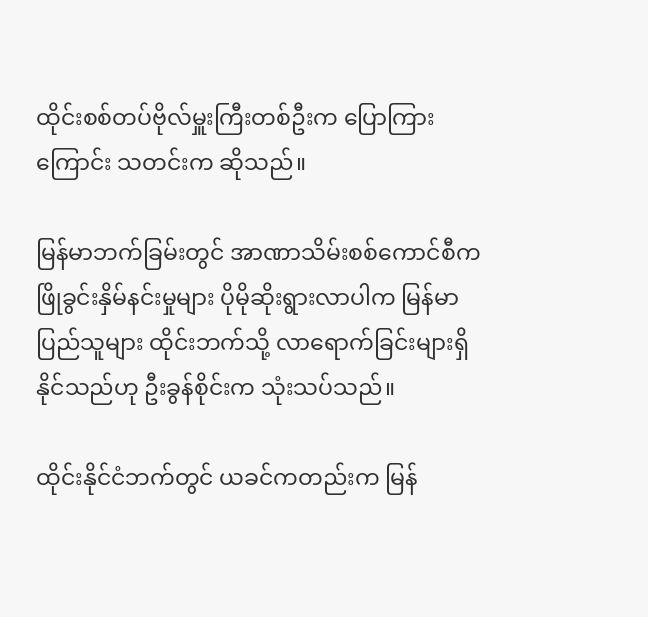ထိုင်းစစ်တပ်ဗိုလ်မှူးကြီးတစ်ဦးက ပြောကြားကြောင်း သတင်းက ဆိုသည်။

မြန်မာဘက်ခြမ်းတွင် အာဏာသိမ်းစစ်ကောင်စီက ဖြိုခွင်းနှိမ်နင်းမှုများ ပိုမိုဆိုးရွားလာပါက မြန်မာ ပြည်သူများ ထိုင်းဘက်သို့ လာရောက်ခြင်းများရှိနိုင်သည်ဟု ဦးခွန်စိုင်းက သုံးသပ်သည်။

ထိုင်းနိုင်ငံဘက်တွင် ယခင်ကတည်းက မြန်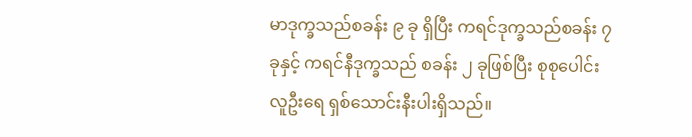မာဒုက္ခသည်စခန်း ၉ ခု ရှိပြီး ကရင်ဒုက္ခသည်စခန်း ၇ ခုနှင့် ကရင်နီဒုက္ခသည် စခန်း ၂ ခုဖြစ်ပြီး စုစုပေါင်းလူဦးရေ ရှစ်သောင်းနီးပါးရှိသည်။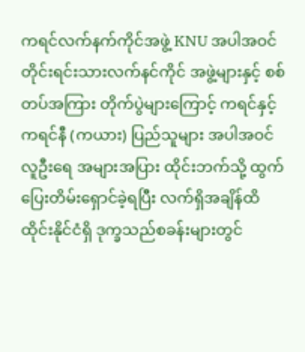ကရင်လက်နက်ကိုင်အဖွဲ့ KNU အပါအဝင် တိုင်းရင်းသားလက်နင်ကိုင် အဖွဲ့များနှင့် စစ်တပ်အကြား တိုက်ပွဲများကြောင့် ကရင်နှင့် ကရင်နီ (ကယား) ပြည်သူများ အပါအဝင် လူဦးရေ အများအပြား ထိုင်းဘက်သို့ ထွက်ပြေးတိမ်းရှောင်ခဲ့ရပြီး လက်ရှိအချိန်ထိ ထိုင်းနိုင်ငံရှိ ဒုက္ခသည်စခန်းများတွင်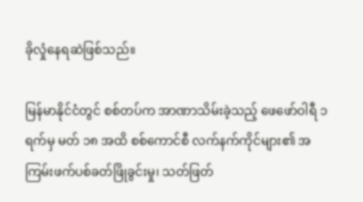ခိုလှုံနေရဆဲဖြစ်သည်။

မြန်မာနိုင်ငံတွင် စစ်တပ်က အာဏာသိမ်းခဲ့သည့် ဖေဖော်ဝါရီ ၁ ရက်မှ မတ် ၁၈ အထိ စစ်ကောင်စီ လက်နက်ကိုင်များ၏ အကြမ်းဖက်ပစ်ခတ်ဖြိုခွင်းမှု၊ သတ်ဖြတ်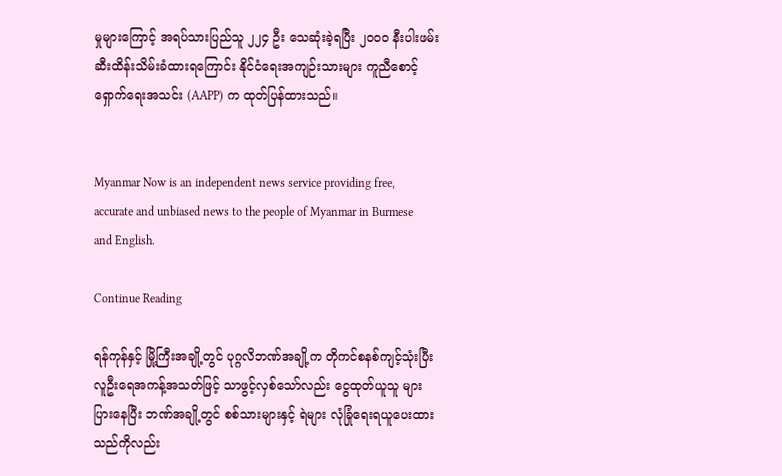မှုများကြောင့် အရပ်သားပြည်သူ ၂၂၄ ဦး သေဆုံးခဲ့ရပြီး ၂၀၀၀ နီးပါးဖမ်းဆီးထိန်းသိမ်းခံထားရကြောင်း နိုင်ငံရေးအကျဉ်းသားများ ကူညီစောင့် ရှောက်ရေးအသင်း (AAPP) က ထုတ်ပြန်ထားသည်။


Myanmar Now is an independent news service providing free, accurate and unbiased news to the people of Myanmar in Burmese and English.

Continue Reading

ရန်ကုန်နှင့် မြို့ကြီးအချို့တွင် ပုဂ္ဂလိဘဏ်အချို့က တိုကင်စနစ်ကျင့်သုံးပြီး လူဦးရေအကန့်အသတ်ဖြင့် သာဖွင့်လှစ်သော်လည်း ငွေထုတ်ယူသူ များပြားနေပြီး ဘဏ်အချို့တွင် စစ်သားများနှင့် ရဲများ လုံခြုံရေးရယူပေးထားသည်ကိုလည်း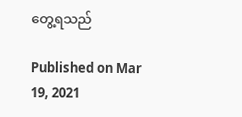တွေ့ရသည်

Published on Mar 19, 2021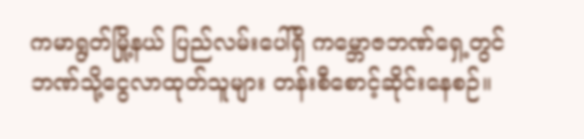ကမာရွတ်မြို့နယ် ပြည်လမ်းပေါ်ရှိ ကမ္ဘောဇဘဏ်ရှေ့တွင် ဘဏ်သို့ငွေလာထုတ်သူများ တန်းစီစောင့်ဆိုင်းနေစဉ်။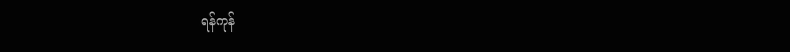ရန်ကုန်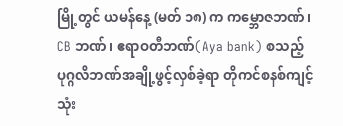မြို့တွင် ယမန်နေ့ (မတ် ၁၈) က ကမ္ဘောဇဘဏ်၊ CB ဘဏ်၊ ဧရာဝတီဘဏ်(Aya bank) စသည့်  ပုဂ္ဂလိဘဏ်အချို့ဖွင့်လှစ်ခဲ့ရာ တိုကင်စနစ်ကျင့်သုံး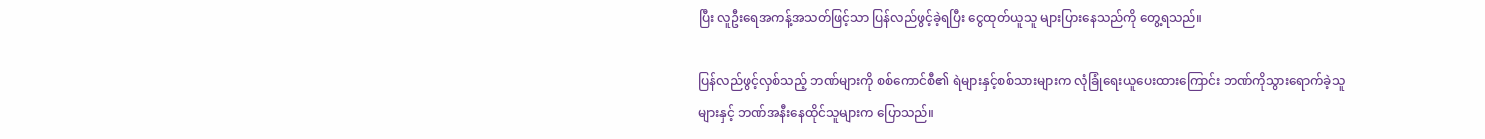ပြီး လူဦးရေအကန့်အသတ်ဖြင့်သာ ပြန်လည်ဖွင့်ခဲ့ရပြီး ငွေထုတ်ယူသူ များပြားနေသည်ကို တွေ့ရသည်။

ပြန်လည်ဖွင့်လှစ်သည့် ဘဏ်များကို စစ်ကောင်စီ၏ ရဲများနှင့်စစ်သားများက လုံခြုံရေးယူပေးထားကြောင်း ဘဏ်ကိုသွားရောက်ခဲ့သူများနှင့် ဘဏ်အနီးနေထိုင်သူများက ပြောသည်။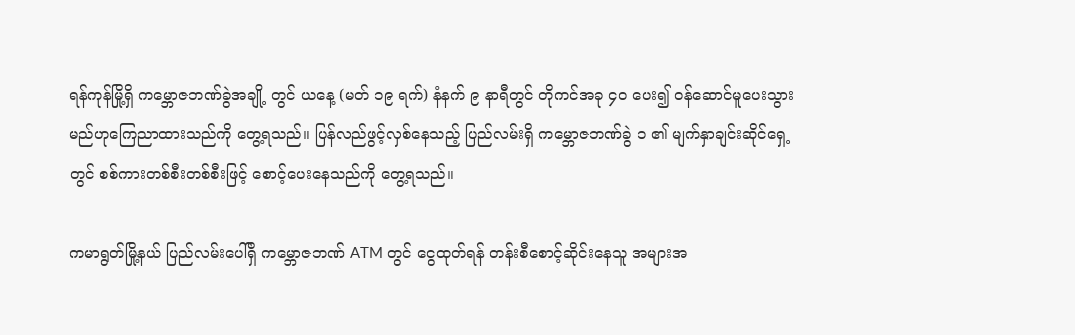ရန်ကုန်မြို့ရှိ ကမ္ဘောဇဘဏ်ခွဲအချို့ တွင် ယနေ့ (မတ် ၁၉ ရက်) နံနက် ၉ နာရီတွင် တိုကင်အခု ၄၀ ပေး၍ ဝန်ဆောင်မူပေးသွားမည်ဟုကြေညာထားသည်ကို တွေ့ရသည်။ ပြန်လည်ဖွင့်လှစ်နေသည့် ပြည်လမ်းရှိ ကမ္ဘောဇဘဏ်ခွဲ ၁ ၏ မျက်နှာချင်းဆိုင်ရှေ့တွင် စစ်ကားတစ်စီးတစ်စီးဖြင့် စောင့်ပေးနေသည်ကို တွေ့ရသည်။

ကမာရွတ်မြို့နယ် ပြည်လမ်းပေါ်ရှိ ကမ္ဘောဇဘဏ် ATM တွင် ငွေထုတ်ရန် တန်းစီစောင့်ဆိုင်းနေသူ အများအ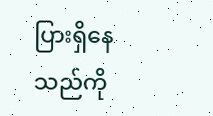ပြားရှိနေသည်ကို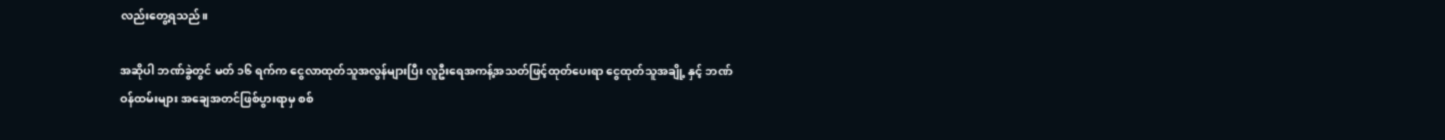လည်းတွေ့ရသည်။

အဆိုပါ ဘဏ်ခွဲတွင် မတ် ၁၆ ရက်က ငွေလာထုတ်သူအလွန်များပြီး လူဦးရေအကန့်အသတ်ဖြင့်ထုတ်ပေးရာ ငွေထုတ်သူအချို့ နှင့် ဘဏ်ဝန်ထမ်းများ အချေအတင်ဖြစ်ပွားရာမှ စစ်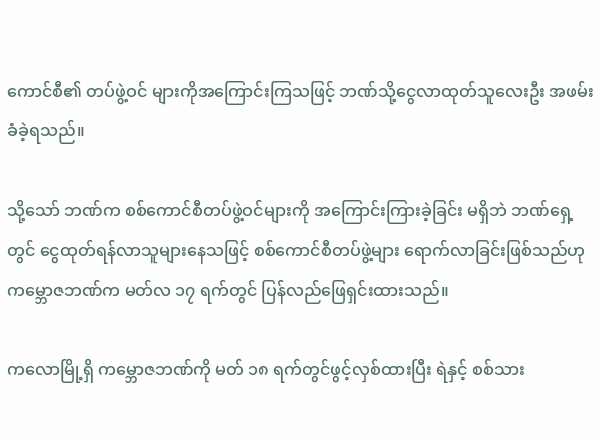ကောင်စီ၏ တပ်ဖွဲ့ဝင် များကိုအကြောင်းကြသဖြင့် ဘဏ်သို့ငွေလာထုတ်သူလေးဦး အဖမ်းခံခဲ့ရသည်။

သို့သော် ဘဏ်က စစ်ကောင်စီတပ်ဖွဲ့ဝင်များကို အကြောင်းကြားခဲ့ခြင်း မရှိဘဲ ဘဏ်ရှေ့တွင် ငွေထုတ်ရန်လာသူများနေသဖြင့် စစ်ကောင်စီတပ်ဖွဲ့များ ရောက်လာခြင်းဖြစ်သည်ဟု ကမ္ဘောဇဘဏ်က မတ်လ ၁၇ ရက်တွင် ပြန်လည်ဖြေရှင်းထားသည်။

ကလောမြို့ရှိ ကမ္ဘောဇဘဏ်ကို မတ် ၁၈ ရက်တွင်ဖွင့်လှစ်ထားပြီး ရဲနှင့် စစ်သား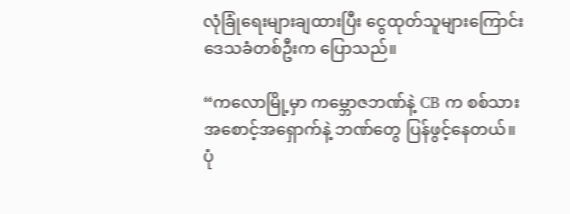လုံခြုံရေးများချထားပြီး ငွေထုတ်သူများကြောင်း ဒေသခံတစ်ဦးက ပြောသည်။

“ကလောမြို့မှာ ကမ္ဘောဇဘဏ်နဲ့ CB က စစ်သားအစောင့်အရှောက်နဲ့ ဘဏ်တွေ ပြန်ဖွင့်နေတယ်။ ပုံ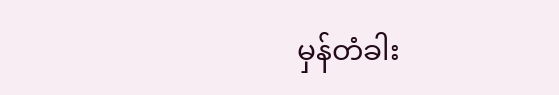မှန်တံခါး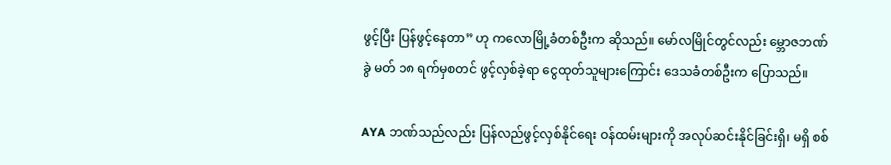ဖွင့်ပြီး ပြန်ဖွင့်နေတာ” ဟု ကလောမြို့ခံတစ်ဦးက ဆိုသည်။ မော်လမြိုင်တွင်လည်း မ္ဘောဇဘဏ်ခွဲ မတ် ၁၈ ရက်မှစတင် ဖွင့်လှစ်ခဲ့ရာ ငွေထုတ်သူများကြောင်း ဒေသခံတစ်ဦးက ပြောသည်။

AYA ဘဏ်သည်လည်း ပြန်လည်ဖွင့်လှစ်နိုင်ရေး ဝန်ထမ်းများကို အလုပ်ဆင်းနိုင်ခြင်းရှိ၊ မရှိ စစ်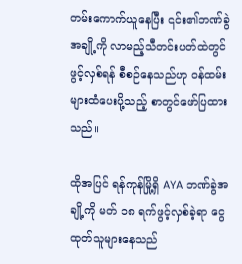တမ်းကောက်ယူနေပြီး ၎င်း၏ဘဏ်ခွဲအချို့ကို လာမည့်သီတင်းပတ်ထဲတွင် ဖွင့်လှစ်ရန် စီစဉ်နေသည်ဟု ဝန်ထမ်းများထံပေးပို့သည့် စာတွင်ဖော်ပြထားသည်။

ထိုအပြင် ရန်ကုန်မြို့ရှိ AYA ဘဏ်ခွဲအချို့ကို မတ် ၁၈ ရက်ဖွင့်လှစ်ခဲ့ရာ ငွေထုတ်သူများနေသည်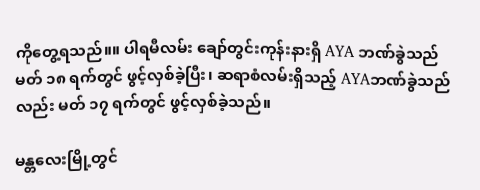ကိုတွေ့ရသည်။။ ပါရမီလမ်း ချော်တွင်းကုန်းနားရှိ AYA ဘဏ်ခွဲသည် မတ် ၁၈ ရက်တွင် ဖွင့်လှစ်ခဲ့ပြီး၊ ဆရာစံလမ်းရှိသည့် AYAဘဏ်ခွဲသည်လည်း မတ် ၁၇ ရက်တွင် ဖွင့်လှစ်ခဲ့သည်။

မန္တလေးမြို့တွင်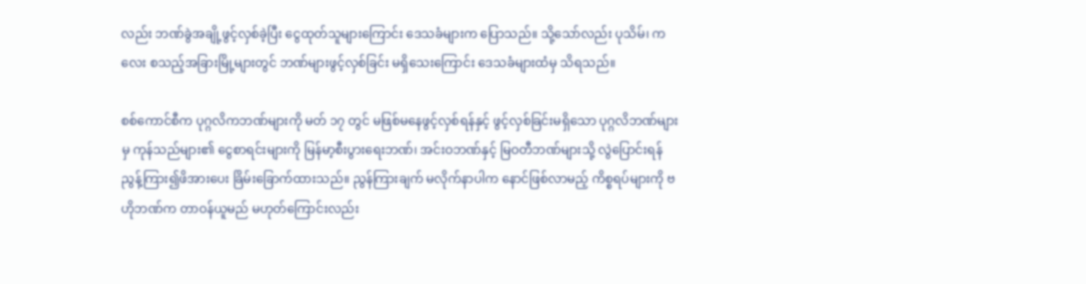လည်း ဘဏ်ခွဲအချို့ဖွင့်လှစ်ခဲ့ပြီး ငွေထုတ်သူများကြောင်း ဒေသခံများက ပြောသည်။ သို့သော်လည်း ပုသိမ်၊ ကလေး စသည့်အခြားမြို့များတွင် ဘဏ်များဖွင့်လှစ်ခြင်း မရှိသေးကြောင်း ဒေသခံများထံမှ သိရသည်။

စစ်ကောင်စီက ပုဂ္ဂလိကဘဏ်များကို မတ် ၁၇ တွင် မဖြစ်မနေဖွင့်လှစ်ရန်နှင့် ဖွင့်လှစ်ခြင်းမရှိသော ပုဂ္ဂလိဘဏ်များမှ ကုန်သည်များ၏ ငွေစာရင်းများကို မြန်မာ့စီးပွားရေးဘဏ်၊ အင်းဝဘဏ်နှင့် မြဝတီဘဏ်များသို့ လွဲပြောင်းရန် ညွန့်ကြား၍ဖိအားပေး ခြိမ်းခြောက်ထားသည်။ ညွန်ကြားချက် မလိုက်နာပါက နောင်ဖြစ်လာမည့် ကိစ္စရပ်များကို ဗဟိုဘဏ်က တာဝန်ယူမည် မဟုတ်ကြောင်းလည်း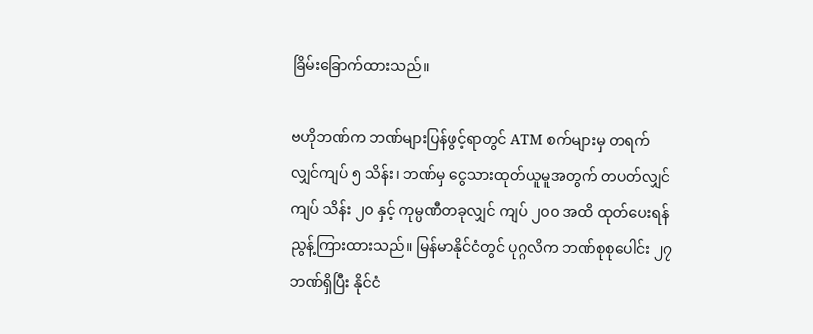ခြိမ်းခြောက်ထားသည်။

ဗဟိုဘဏ်က ဘဏ်များပြန်ဖွင့်ရာတွင် ATM စက်များမှ တရက်လျှင်ကျပ် ၅ သိန်း၊ ဘဏ်မှ ငွေသားထုတ်ယူမူအတွက် တပတ်လျှင်ကျပ် သိန်း ၂၀ နှင့် ကုမ္ပဏီတခုလျှင် ကျပ် ၂၀၀ အထိ ထုတ်ပေးရန် ညွန့်ကြားထားသည်။ မြန်မာနိုင်ငံတွင် ပုဂ္ဂလိက ဘဏ်စုစုပေါင်း ၂၇ ဘဏ်ရှိပြီး နိုင်ငံ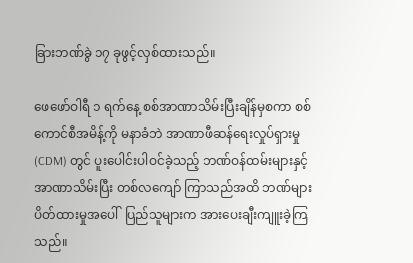ခြားဘဏ်ခွဲ ၁၇ ခုဖွင့်လှစ်ထားသည်။

ဖေဖော်ဝါရီ ၁ ရက်နေ့ စစ်အာဏာသိမ်းပြီးချိန်မှစကာ စစ်ကောင်စီအမိန့်ကို မနာခံဘဲ အာဏာဖီဆန်ရေးလှုပ်ရှားမှု (CDM) တွင် ပူးပေါင်းပါဝင်ခဲ့သည့် ဘဏ်ဝန်ထမ်းများနှင့် အာဏာသိမ်းပြီး တစ်လကျော် ကြာသည်အထိ ဘဏ်များပိတ်ထားမှုအပေါ်  ပြည်သူများက အားပေးချီးကျူးခဲ့ကြသည်။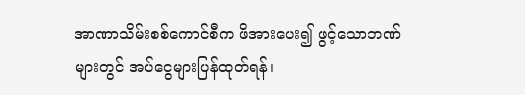အာဏာသိမ်းစစ်ကောင်စီက ဖိအားပေး၍ ဖွင့်သောဘဏ်များတွင် အပ်ငွေများပြန်ထုတ်ရန်၊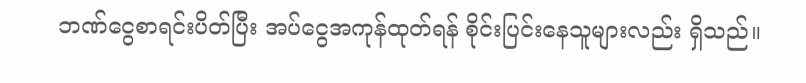ဘဏ်ငွေစာရင်းပိတ်ပြီး အပ်ငွေအကုန်ထုတ်ရန် စိုင်းပြင်းနေသူများလည်း ရှိသည်။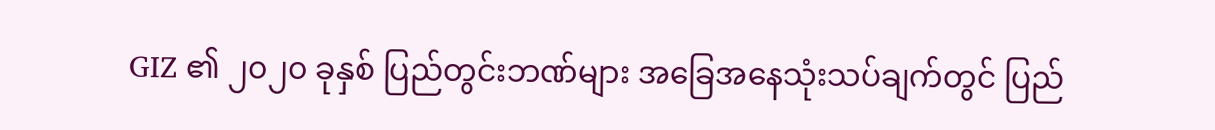GIZ ၏ ၂၀၂၀ ခုနှစ် ပြည်တွင်းဘဏ်များ အခြေအနေသုံးသပ်ချက်တွင် ပြည်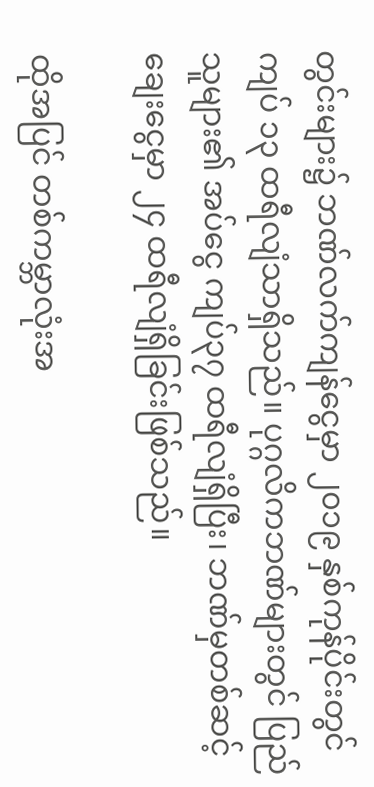တွင်းများ၌ ဘဏ်လက်ကျန်ငွေမှာ ၂၀၁၉ နှစ်ကုန်ပိုင်းတွင် ကျပ် ၁၃ ထရီလျံသာရှိသည်။ ပုဂ္ဂလိကဘဏ်များတွင် ပြည်သူများ၏ အပ်ငွေ ကျပ်၃၇ ထရီလျံရှိပြီး၊ ဘဏ်မှတစ်ဆင့် ချေးငွေမှာ ၂၄ ထရီလျံရှိခြင်းဖြစ်သည်။

ထိုအပြင် တစ်ကမ္ဘာလုံးအ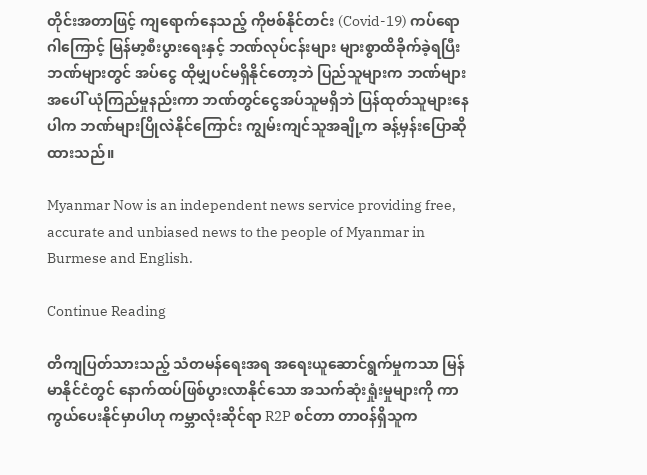တိုင်းအတာဖြင့် ကျရောက်နေသည့် ကိုဗစ်နိုင်တင်း (Covid-19) ကပ်ရောဂါကြောင့် မြန်မာ့စီးပွားရေးနှင့် ဘဏ်လုပ်ငန်းများ များစွာထိခိုက်ခဲ့ရပြီး ဘဏ်များတွင် အပ်ငွေ ထိုမျှပင်မရှိနိုင်တော့ဘဲ ပြည်သူများက ဘဏ်များအပေါ် ယုံကြည်မှုနည်းကာ ဘဏ်တွင်ငွေအပ်သူမရှိဘဲ ပြန်ထုတ်သူများနေပါက ဘဏ်များပြိုလဲနိုင်ကြောင်း ကျွမ်းကျင်သူအချို့က ခန့်မှန်းပြောဆိုထားသည်။

Myanmar Now is an independent news service providing free, accurate and unbiased news to the people of Myanmar in Burmese and English.

Continue Reading

တိကျပြတ်သားသည့် သံတမန်ရေးအရ အရေးယူဆောင်ရွက်မှုကသာ မြန်မာနိုင်ငံတွင် နောက်ထပ်ဖြစ်ပွားလာနိုင်သော အသက်ဆုံးရှုံးမှုများကို ကာကွယ်ပေးနိုင်မှာပါဟု ကမ္ဘာလုံးဆိုင်ရာ R2P စင်တာ တာဝန်ရှိသူက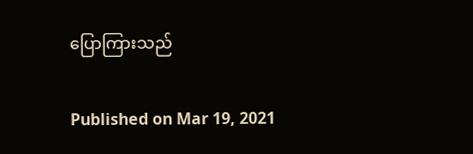ပြောကြားသည်

Published on Mar 19, 2021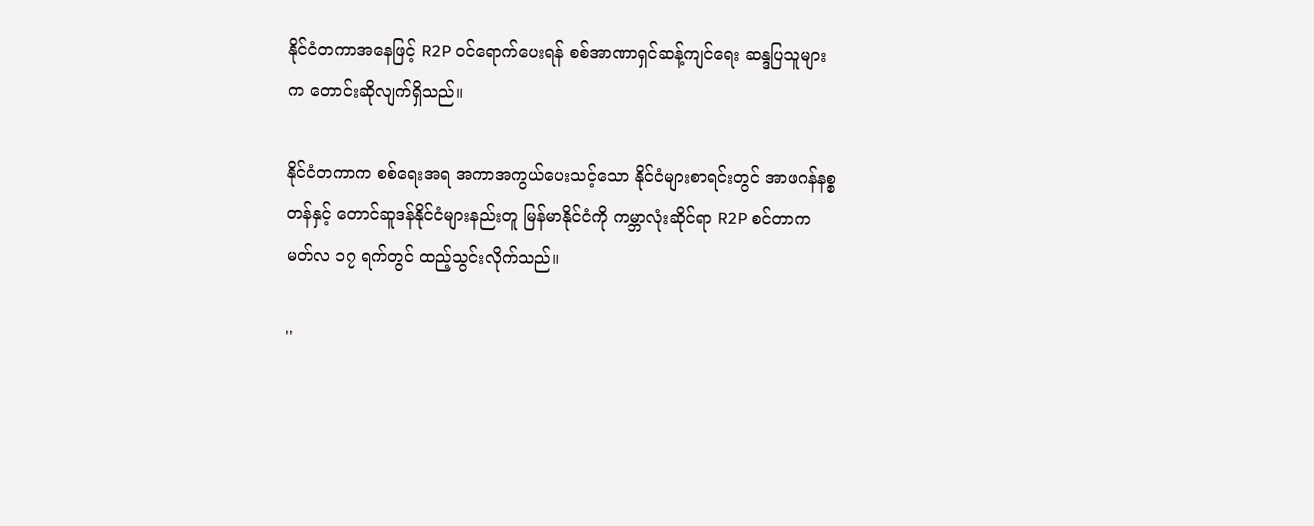နိုင်ငံတကာအနေဖြင့် R2P ဝင်ရောက်ပေးရန် စစ်အာဏာရှင်ဆန့်ကျင်ရေး ဆန္ဒပြသူများက တောင်းဆိုလျက်ရှိသည်။

နိုင်ငံတကာက စစ်ရေးအရ အကာအကွယ်ပေးသင့်သော နိုင်ငံများစာရင်းတွင် အာဖဂန်နစ္စတန်နှင့် တောင်ဆူဒန်နိုင်ငံများနည်းတူ မြန်မာနိုင်ငံကို ကမ္ဘာလုံးဆိုင်ရာ R2P စင်တာက မတ်လ ၁၇ ရက်တွင် ထည့်သွင်းလိုက်သည်။

''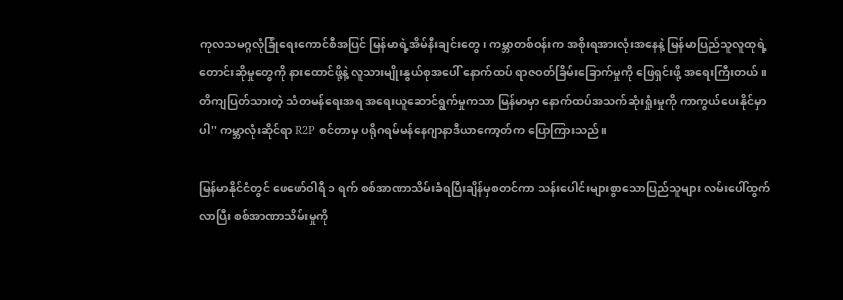ကုလသမဂ္ဂလုံခြုံရေးကောင်စီအပြင် မြန်မာရဲ့အိမ်နီးချင်းတွေ၊ ကမ္ဘာတစ်ဝန်းက အစိုးရအားလုံးအနေနဲ့ မြန်မာပြည်သူလူထုရဲ့ တောင်းဆိုမှုတွေကို နားထောင်ဖို့နဲ့ လူသားမျိုးနွယ်စုအပေါ် နောက်ထပ် ရာဇဝတ်ခြိမ်းခြောက်မှုကို ဖြေရှင်းဖို့ အရေးကြီးတယ်။ တိကျပြတ်သားတဲ့ သံတမန်ရေးအရ အရေးယူဆောင်ရွက်မှုကသာ မြန်မာမှာ နောက်ထပ်အသက်ဆုံးရှုံးမှုကို ကာကွယ်ပေးနိုင်မှာပါ'' ကမ္ဘာလုံးဆိုင်ရာ R2P စင်တာမှ ပရိုဂရမ်မန်နေဂျာနာဒီယာကော့တ်က ပြောကြားသည်။

မြန်မာနိုင်ငံတွင် ဖေဖော်ဝါရီ ၁ ရက် စစ်အာဏာသိမ်းခံရပြီးချိန်မှစတင်ကာ သန်းပေါင်းများစွာသောပြည်သူများ လမ်းပေါ်ထွက်လာပြီး စစ်အာဏာသိမ်းမှုကို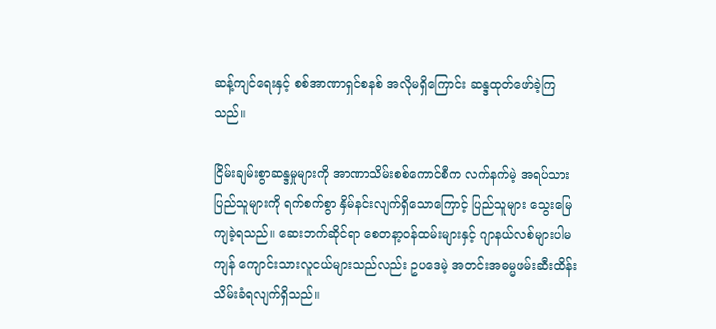ဆန့်ကျင်ရေးနှင့် စစ်အာဏာရှင်စနစ် အလိုမရှိကြောင်း ဆန္ဒထုတ်ဖော်ခဲ့ကြသည်။

ငြိမ်းချမ်းစွာဆန္ဒမှုများကို အာဏာသိမ်းစစ်ကောင်စီက လက်နက်မဲ့ အရပ်သားပြည်သူများကို ရက်စက်စွာ နှိမ်နင်းလျက်ရှိသောကြောင့် ပြည်သူများ သွေးမြေကျခဲ့ရသည်။ ဆေးဘက်ဆိုင်ရာ စေတနာ့ဝန်ထမ်းများနှင့် ဂျာနယ်လစ်များပါမကျန် ကျောင်းသားလူငယ်များသည်လည်း ဥပဒေမဲ့ အတင်းအဓမ္မဖမ်းဆီးထိန်းသိမ်းခံရလျက်ရှိသည်။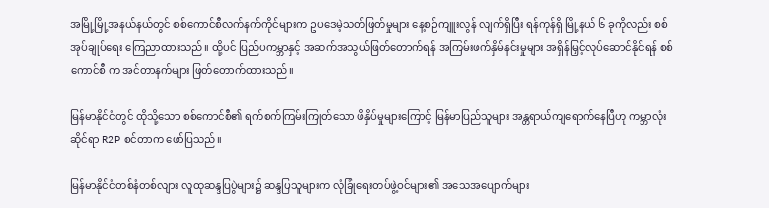အမြို့မြို့အနယ်နယ်တွင် စစ်ကောင်စီလက်နက်ကိုင်များက ဥပဒေမဲ့သတ်ဖြတ်မှုများ နေ့စဉ်ကျူးလွန် လျက်ရှိပြီး ရန်ကုန်ရှိ မြို့နယ် ၆ ခုကိုလည်း စစ်အုပ်ချုပ်ရေး ကြေညာထားသည်။ ထို့ပင် ပြည်ပကမ္ဘာနှင့် အဆက်အသွယ်ဖြတ်တောက်ရန် အကြမ်းဖက်နှိမ်နင်းမှုများ အရှိန်မြှင့်လုပ်ဆောင်နိုင်ရန် စစ်ကောင်စီ က အင်တာနက်များ ဖြတ်တောက်ထားသည်။

မြန်မာနိုင်ငံတွင် ထိုသို့သော စစ်ကောင်စီ၏ ရက်စက်ကြမ်းကြုတ်သော ဖိနှိပ်မှုများကြောင့် မြန်မာပြည်သူများ အန္တရာယ်ကျရောက်နေပြီဟု ကမ္ဘာလုံးဆိုင်ရာ R2P စင်တာက ဖော်ပြသည်။

မြန်မာနိုင်ငံတစ်နံတစ်လျား လူထုဆန္ဒပြပွဲများ၌ ဆန္ဒပြသူများက လုံခြုံရေးတပ်ဖွဲ့ဝင်များ၏ အသေအပျောက်များ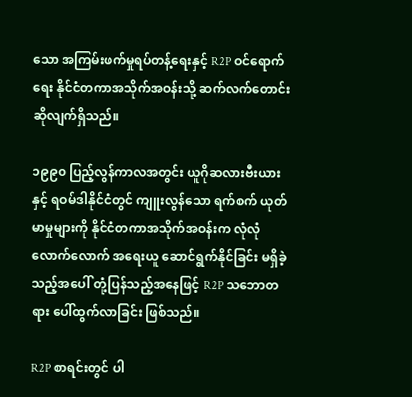သော အကြမ်းဖက်မှုရပ်တန့်ရေးနှင့် R2P ဝင်ရောက်ရေး နိုင်ငံတကာအသိုက်အဝန်းသို့ ဆက်လက်တောင်းဆိုလျက်ရှိသည်။

၁၉၉၀ ပြည့်လွန်ကာလအတွင်း ယူဂိုဆလားဗီးယားနှင့် ရဝမ်ဒါနိုင်ငံတွင် ကျူးလွန်သော ရက်စက် ယုတ်မာမှုများကို နိုင်ငံတကာအသိုက်အဝန်းက လုံလုံလောက်လောက် အရေးယူ ဆောင်ရွက်နိုင်ခြင်း မရှိခဲ့သည့်အပေါ် တုံ့ပြန်သည့်အနေဖြင့် R2P သဘောတရား ပေါ်ထွက်လာခြင်း ဖြစ်သည်။

R2P စာရင်းတွင် ပါ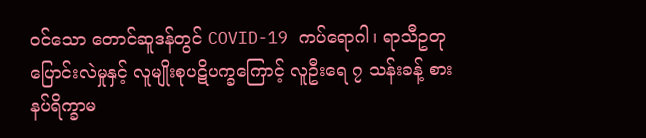ဝင်သော တောင်ဆူဒန်တွင် COVID-19 ကပ်ရောဂါ၊ ရာသီဥတုပြောင်းလဲမှုနှင့် လူမျိုးစုပဋိပက္ခကြောင့် လူဦးရေ ၇ သန်းခန့် စားနပ်ရိက္ခာမ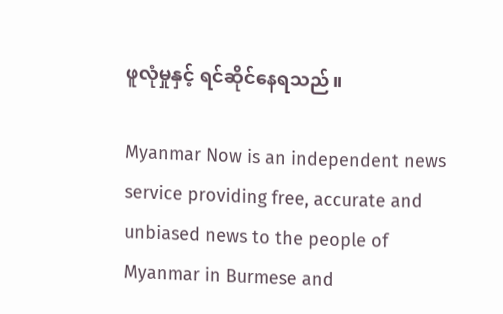ဖူလုံမှုနှင့် ရင်ဆိုင်နေရသည်။

Myanmar Now is an independent news service providing free, accurate and unbiased news to the people of Myanmar in Burmese and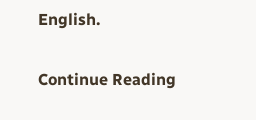English.

Continue Reading